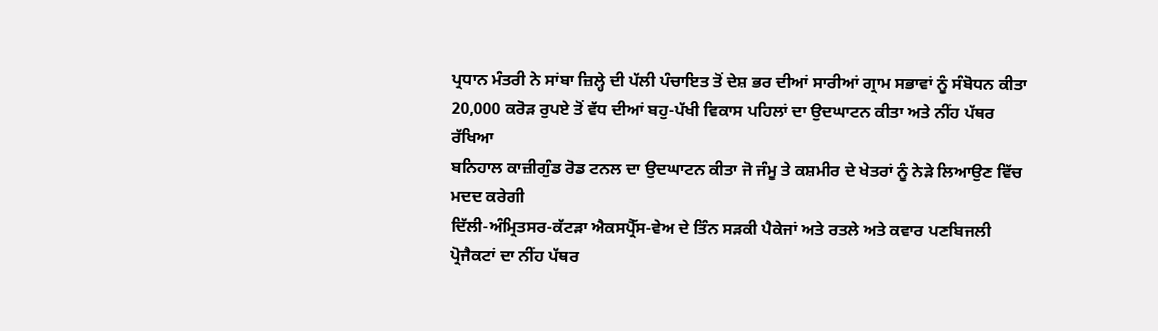ਪ੍ਰਧਾਨ ਮੰਤਰੀ ਨੇ ਸਾਂਬਾ ਜ਼ਿਲ੍ਹੇ ਦੀ ਪੱਲੀ ਪੰਚਾਇਤ ਤੋਂ ਦੇਸ਼ ਭਰ ਦੀਆਂ ਸਾਰੀਆਂ ਗ੍ਰਾਮ ਸਭਾਵਾਂ ਨੂੰ ਸੰਬੋਧਨ ਕੀਤਾ
20,000 ਕਰੋੜ ਰੁਪਏ ਤੋਂ ਵੱਧ ਦੀਆਂ ਬਹੁ-ਪੱਖੀ ਵਿਕਾਸ ਪਹਿਲਾਂ ਦਾ ਉਦਘਾਟਨ ਕੀਤਾ ਅਤੇ ਨੀਂਹ ਪੱਥਰ ਰੱਖਿਆ
ਬਨਿਹਾਲ ਕਾਜ਼ੀਗੁੰਡ ਰੋਡ ਟਨਲ ਦਾ ਉਦਘਾਟਨ ਕੀਤਾ ਜੋ ਜੰਮੂ ਤੇ ਕਸ਼ਮੀਰ ਦੇ ਖੇਤਰਾਂ ਨੂੰ ਨੇੜੇ ਲਿਆਉਣ ਵਿੱਚ ਮਦਦ ਕਰੇਗੀ
ਦਿੱਲੀ-ਅੰਮ੍ਰਿਤਸਰ-ਕੱਟੜਾ ਐਕਸਪ੍ਰੈੱਸ-ਵੇਅ ਦੇ ਤਿੰਨ ਸੜਕੀ ਪੈਕੇਜਾਂ ਅਤੇ ਰਤਲੇ ਅਤੇ ਕਵਾਰ ਪਣਬਿਜਲੀ ਪ੍ਰੋਜੈਕਟਾਂ ਦਾ ਨੀਂਹ ਪੱਥਰ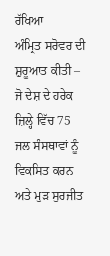ਰੱਖਿਆ
ਅੰਮ੍ਰਿਤ ਸਰੋਵਰ ਦੀ ਸ਼ੁਰੂਆਤ ਕੀਤੀ – ਜੋ ਦੇਸ਼ ਦੇ ਹਰੇਕ ਜ਼ਿਲ੍ਹੇ ਵਿੱਚ 75 ਜਲ ਸੰਸਥਾਵਾਂ ਨੂੰ ਵਿਕਸਿਤ ਕਰਨ ਅਤੇ ਮੁੜ ਸੁਰਜੀਤ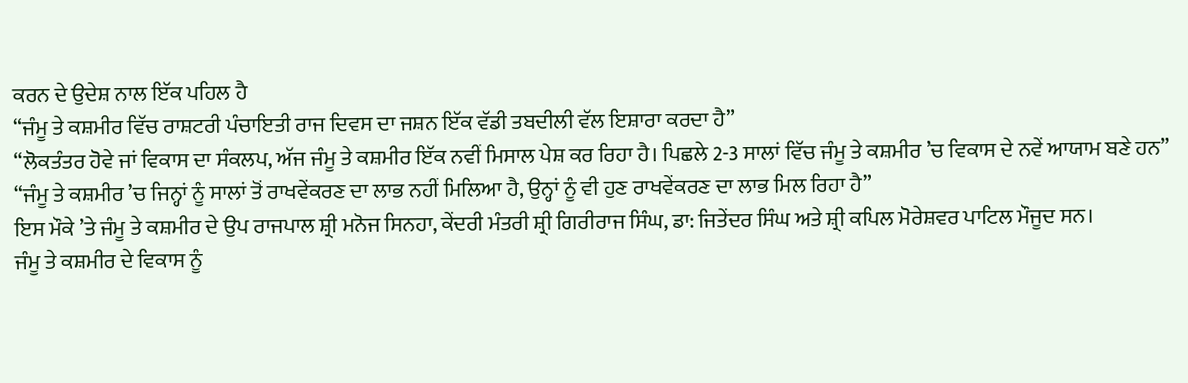ਕਰਨ ਦੇ ਉਦੇਸ਼ ਨਾਲ ਇੱਕ ਪਹਿਲ ਹੈ
“ਜੰਮੂ ਤੇ ਕਸ਼ਮੀਰ ਵਿੱਚ ਰਾਸ਼ਟਰੀ ਪੰਚਾਇਤੀ ਰਾਜ ਦਿਵਸ ਦਾ ਜਸ਼ਨ ਇੱਕ ਵੱਡੀ ਤਬਦੀਲੀ ਵੱਲ ਇਸ਼ਾਰਾ ਕਰਦਾ ਹੈ”
“ਲੋਕਤੰਤਰ ਹੋਵੇ ਜਾਂ ਵਿਕਾਸ ਦਾ ਸੰਕਲਪ, ਅੱਜ ਜੰਮੂ ਤੇ ਕਸ਼ਮੀਰ ਇੱਕ ਨਵੀਂ ਮਿਸਾਲ ਪੇਸ਼ ਕਰ ਰਿਹਾ ਹੈ। ਪਿਛਲੇ 2-3 ਸਾਲਾਂ ਵਿੱਚ ਜੰਮੂ ਤੇ ਕਸ਼ਮੀਰ ’ਚ ਵਿਕਾਸ ਦੇ ਨਵੇਂ ਆਯਾਮ ਬਣੇ ਹਨ”
“ਜੰਮੂ ਤੇ ਕਸ਼ਮੀਰ ’ਚ ਜਿਨ੍ਹਾਂ ਨੂੰ ਸਾਲਾਂ ਤੋਂ ਰਾਖਵੇਂਕਰਣ ਦਾ ਲਾਭ ਨਹੀਂ ਮਿਲਿਆ ਹੈ, ਉਨ੍ਹਾਂ ਨੂੰ ਵੀ ਹੁਣ ਰਾਖਵੇਂਕਰਣ ਦਾ ਲਾਭ ਮਿਲ ਰਿਹਾ ਹੈ”
ਇਸ ਮੌਕੇ ’ਤੇ ਜੰਮੂ ਤੇ ਕਸ਼ਮੀਰ ਦੇ ਉਪ ਰਾਜਪਾਲ ਸ਼੍ਰੀ ਮਨੋਜ ਸਿਨਹਾ, ਕੇਂਦਰੀ ਮੰਤਰੀ ਸ਼੍ਰੀ ਗਿਰੀਰਾਜ ਸਿੰਘ, ਡਾ: ਜਿਤੇਂਦਰ ਸਿੰਘ ਅਤੇ ਸ਼੍ਰੀ ਕਪਿਲ ਮੋਰੇਸ਼ਵਰ ਪਾਟਿਲ ਮੌਜੂਦ ਸਨ।
ਜੰਮੂ ਤੇ ਕਸ਼ਮੀਰ ਦੇ ਵਿਕਾਸ ਨੂੰ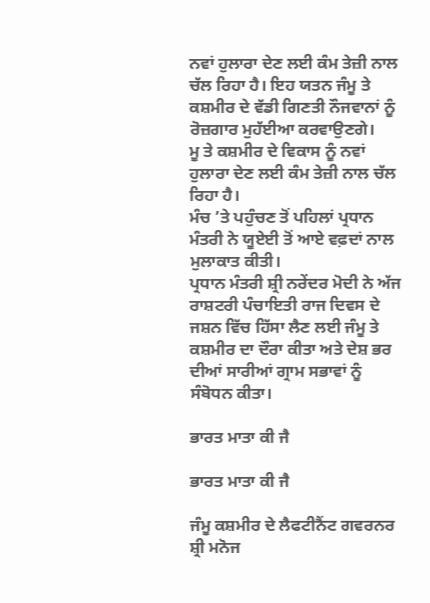ਨਵਾਂ ਹੁਲਾਰਾ ਦੇਣ ਲਈ ਕੰਮ ਤੇਜ਼ੀ ਨਾਲ ਚੱਲ ਰਿਹਾ ਹੈ। ਇਹ ਯਤਨ ਜੰਮੂ ਤੇ ਕਸ਼ਮੀਰ ਦੇ ਵੱਡੀ ਗਿਣਤੀ ਨੌਜਵਾਨਾਂ ਨੂੰ ਰੋਜ਼ਗਾਰ ਮੁਹੱਈਆ ਕਰਵਾਉਣਗੇ।
ਮੂ ਤੇ ਕਸ਼ਮੀਰ ਦੇ ਵਿਕਾਸ ਨੂੰ ਨਵਾਂ ਹੁਲਾਰਾ ਦੇਣ ਲਈ ਕੰਮ ਤੇਜ਼ੀ ਨਾਲ ਚੱਲ ਰਿਹਾ ਹੈ।
ਮੰਚ ’ਤੇ ਪਹੁੰਚਣ ਤੋਂ ਪਹਿਲਾਂ ਪ੍ਰਧਾਨ ਮੰਤਰੀ ਨੇ ਯੂਏਈ ਤੋਂ ਆਏ ਵਫ਼ਦਾਂ ਨਾਲ ਮੁਲਾਕਾਤ ਕੀਤੀ।
ਪ੍ਰਧਾਨ ਮੰਤਰੀ ਸ਼੍ਰੀ ਨਰੇਂਦਰ ਮੋਦੀ ਨੇ ਅੱਜ ਰਾਸ਼ਟਰੀ ਪੰਚਾਇਤੀ ਰਾਜ ਦਿਵਸ ਦੇ ਜਸ਼ਨ ਵਿੱਚ ਹਿੱਸਾ ਲੈਣ ਲਈ ਜੰਮੂ ਤੇ ਕਸ਼ਮੀਰ ਦਾ ਦੌਰਾ ਕੀਤਾ ਅਤੇ ਦੇਸ਼ ਭਰ ਦੀਆਂ ਸਾਰੀਆਂ ਗ੍ਰਾਮ ਸਭਾਵਾਂ ਨੂੰ ਸੰਬੋਧਨ ਕੀਤਾ।

ਭਾਰਤ ਮਾਤਾ ਕੀ ਜੈ

ਭਾਰਤ ਮਾਤਾ ਕੀ ਜੈ

ਜੰਮੂ ਕਸ਼ਮੀਰ ਦੇ ਲੈਫਟੀਨੈਂਟ ਗਵਰਨਰ ਸ਼੍ਰੀ ਮਨੋਜ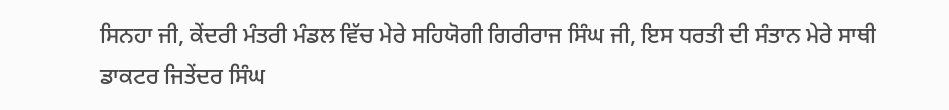ਸਿਨਹਾ ਜੀ, ਕੇਂਦਰੀ ਮੰਤਰੀ ਮੰਡਲ ਵਿੱਚ ਮੇਰੇ ਸਹਿਯੋਗੀ ਗਿਰੀਰਾਜ ਸਿੰਘ ਜੀ, ਇਸ ਧਰਤੀ ਦੀ ਸੰਤਾਨ ਮੇਰੇ ਸਾਥੀ ਡਾਕਟਰ ਜਿਤੇਂਦਰ ਸਿੰਘ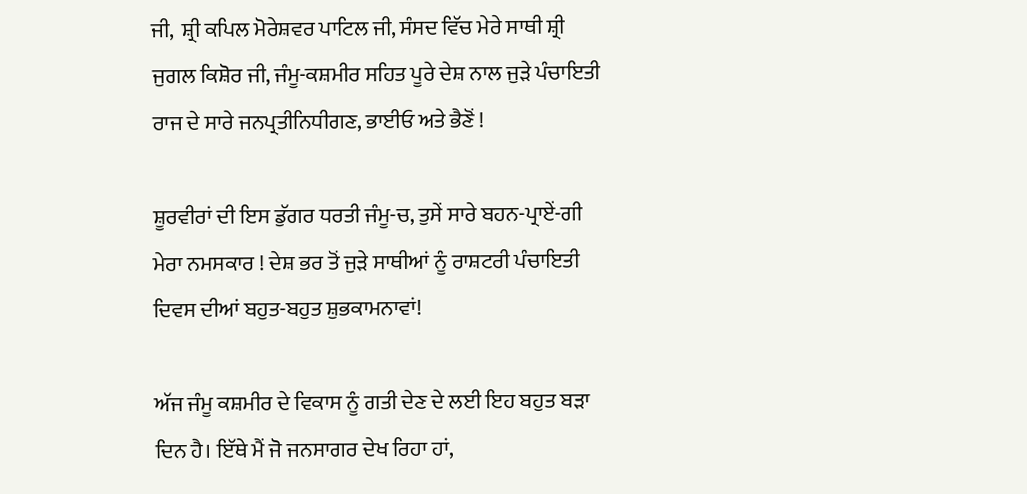ਜੀ,  ਸ਼੍ਰੀ ਕਪਿਲ ਮੋਰੇਸ਼ਵਰ ਪਾਟਿਲ ਜੀ, ਸੰਸਦ ਵਿੱਚ ਮੇਰੇ ਸਾਥੀ ਸ਼੍ਰੀ ਜੁਗਲ ਕਿਸ਼ੋਰ ਜੀ, ਜੰਮੂ-ਕਸ਼ਮੀਰ ਸਹਿਤ ਪੂਰੇ ਦੇਸ਼ ਨਾਲ ਜੁੜੇ ਪੰਚਾਇਤੀ ਰਾਜ ਦੇ ਸਾਰੇ ਜਨਪ੍ਰਤੀਨਿਧੀਗਣ, ਭਾਈਓ ਅਤੇ ਭੈਣੋਂ !

ਸ਼ੂਰਵੀਰਾਂ ਦੀ ਇਸ ਡੁੱਗਰ ਧਰਤੀ ਜੰਮੂ-ਚ, ਤੁਸੇਂ ਸਾਰੇ ਬਹਨ-ਪ੍ਰਾਏਂ-ਗੀ ਮੇਰਾ ਨਮਸਕਾਰ ! ਦੇਸ਼ ਭਰ ਤੋਂ ਜੁੜੇ ਸਾਥੀਆਂ ਨੂੰ ਰਾਸ਼ਟਰੀ ਪੰਚਾਇਤੀ ਦਿਵਸ ਦੀਆਂ ਬਹੁਤ-ਬਹੁਤ ਸ਼ੁਭਕਾਮਨਾਵਾਂ!

ਅੱਜ ਜੰਮੂ ਕਸ਼ਮੀਰ ਦੇ ਵਿਕਾਸ ਨੂੰ ਗਤੀ ਦੇਣ ਦੇ ਲਈ ਇਹ ਬਹੁਤ ਬੜਾ ਦਿਨ ਹੈ। ਇੱਥੇ ਮੈਂ ਜੋ ਜਨਸਾਗਰ ਦੇਖ ਰਿਹਾ ਹਾਂ,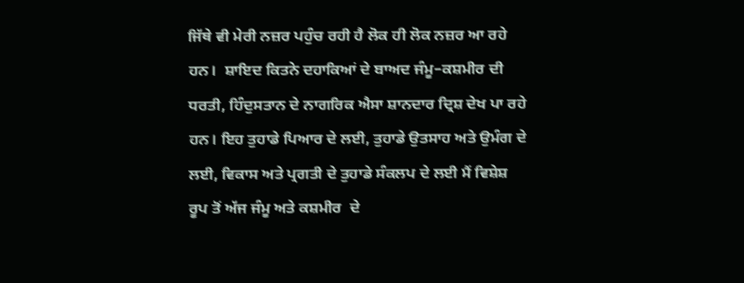ਜਿੱਥੇ ਵੀ ਮੇਰੀ ਨਜ਼ਰ ਪਹੁੰਚ ਰਹੀ ਹੈ ਲੋਕ ਹੀ ਲੋਕ ਨਜ਼ਰ ਆ ਰਹੇ ਹਨ।  ਸ਼ਾਇਦ ਕਿਤਨੇ ਦਹਾਕਿਆਂ ਦੇ ਬਾਅਦ ਜੰਮੂ–ਕਸ਼ਮੀਰ ਦੀ ਧਰਤੀ, ਹਿੰਦੁਸਤਾਨ ਦੇ ਨਾਗਰਿਕ ਐਸਾ ਸ਼ਾਨਦਾਰ ਦ੍ਰਿਸ਼ ਦੇਖ ਪਾ ਰਹੇ ਹਨ। ਇਹ ਤੁਹਾਡੇ ਪਿਆਰ ਦੇ ਲਈ, ਤੁਹਾਡੇ ਉਤਸਾਹ ਅਤੇ ਉਮੰਗ ਦੇ ਲਈ, ਵਿਕਾਸ ਅਤੇ ਪ੍ਰਗਤੀ ਦੇ ਤੁਹਾਡੇ ਸੰਕਲਪ ਦੇ ਲਈ ਮੈਂ ਵਿਸ਼ੇਸ਼ ਰੂਪ ਤੋਂ ਅੱਜ ਜੰਮੂ ਅਤੇ ਕਸ਼ਮੀਰ  ਦੇ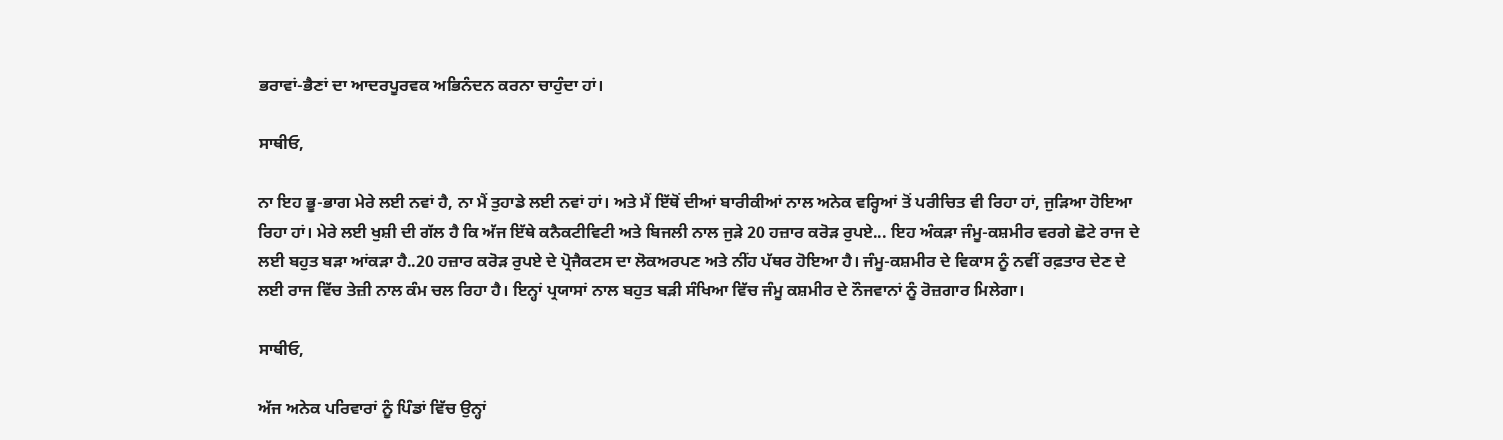ਭਰਾਵਾਂ-ਭੈਣਾਂ ਦਾ ਆਦਰਪੂਰਵਕ ਅਭਿਨੰਦਨ ਕਰਨਾ ਚਾਹੁੰਦਾ ਹਾਂ।

ਸਾਥੀਓ,

ਨਾ ਇਹ ਭੂ-ਭਾਗ ਮੇਰੇ ਲਈ ਨਵਾਂ ਹੈ, ਨਾ ਮੈਂ ਤੁਹਾਡੇ ਲਈ ਨਵਾਂ ਹਾਂ। ਅਤੇ ਮੈਂ ਇੱਥੋਂ ਦੀਆਂ ਬਾਰੀਕੀਆਂ ਨਾਲ ਅਨੇਕ ਵਰ੍ਹਿਆਂ ਤੋਂ ਪਰੀਚਿਤ ਵੀ ਰਿਹਾ ਹਾਂ, ਜੁੜਿਆ ਹੋਇਆ ਰਿਹਾ ਹਾਂ। ਮੇਰੇ ਲਈ ਖੁਸ਼ੀ ਦੀ ਗੱਲ ਹੈ ਕਿ ਅੱਜ ਇੱਥੇ ਕਨੈਕਟੀਵਿਟੀ ਅਤੇ ਬਿਜਲੀ ਨਾਲ ਜੁੜੇ 20 ਹਜ਼ਾਰ ਕਰੋੜ ਰੁਪਏ... ਇਹ ਅੰਕੜਾ ਜੰਮੂ-ਕਸ਼ਮੀਰ ਵਰਗੇ ਛੋਟੇ ਰਾਜ ਦੇ ਲਈ ਬਹੁਤ ਬੜਾ ਆਂਕੜਾ ਹੈ..20 ਹਜ਼ਾਰ ਕਰੋੜ ਰੁਪਏ ਦੇ ਪ੍ਰੋਜੈਕਟਸ ਦਾ ਲੋਕਅਰਪਣ ਅਤੇ ਨੀਂਹ ਪੱਥਰ ਹੋਇਆ ਹੈ। ਜੰਮੂ-ਕਸ਼ਮੀਰ ਦੇ ਵਿਕਾਸ ਨੂੰ ਨਵੀਂ ਰਫ਼ਤਾਰ ਦੇਣ ਦੇ ਲਈ ਰਾਜ ਵਿੱਚ ਤੇਜ਼ੀ ਨਾਲ ਕੰਮ ਚਲ ਰਿਹਾ ਹੈ। ਇਨ੍ਹਾਂ ਪ੍ਰਯਾਸਾਂ ਨਾਲ ਬਹੁਤ ਬੜੀ ਸੰਖਿਆ ਵਿੱਚ ਜੰਮੂ ਕਸ਼ਮੀਰ ਦੇ ਨੌਜਵਾਨਾਂ ਨੂੰ ਰੋਜ਼ਗਾਰ ਮਿਲੇਗਾ।

ਸਾਥੀਓ,

ਅੱਜ ਅਨੇਕ ਪਰਿਵਾਰਾਂ ਨੂੰ ਪਿੰਡਾਂ ਵਿੱਚ ਉਨ੍ਹਾਂ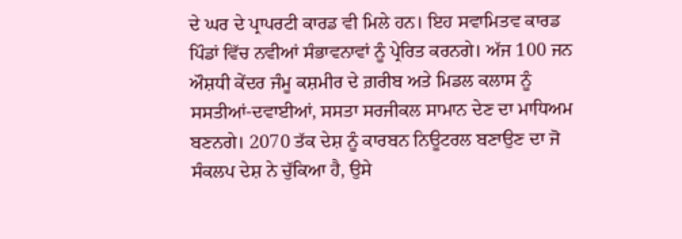ਦੇ ਘਰ ਦੇ ਪ੍ਰਾਪਰਟੀ ਕਾਰਡ ਵੀ ਮਿਲੇ ਹਨ। ਇਹ ਸਵਾਮਿਤਵ ਕਾਰਡ ਪਿੰਡਾਂ ਵਿੱਚ ਨਵੀਆਂ ਸੰਭਾਵਨਾਵਾਂ ਨੂੰ ਪ੍ਰੇਰਿਤ ਕਰਨਗੇ। ਅੱਜ 100 ਜਨ ਔਸ਼ਧੀ ਕੇਂਦਰ ਜੰਮੂ ਕਸ਼ਮੀਰ ਦੇ ਗ਼ਰੀਬ ਅਤੇ ਮਿਡਲ ਕਲਾਸ ਨੂੰ ਸਸਤੀਆਂ-ਦਵਾਈਆਂ, ਸਸਤਾ ਸਰਜੀਕਲ ਸਾਮਾਨ ਦੇਣ ਦਾ ਮਾਧਿਅਮ ਬਣਨਗੇ। 2070 ਤੱਕ ਦੇਸ਼ ਨੂੰ ਕਾਰਬਨ ਨਿਊਟਰਲ ਬਣਾਉਣ ਦਾ ਜੋ ਸੰਕਲਪ ਦੇਸ਼ ਨੇ ਚੁੱਕਿਆ ਹੈ, ਉਸੇ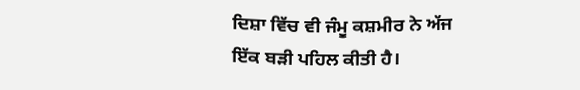ਦਿਸ਼ਾ ਵਿੱਚ ਵੀ ਜੰਮੂ ਕਸ਼ਮੀਰ ਨੇ ਅੱਜ ਇੱਕ ਬੜੀ ਪਹਿਲ ਕੀਤੀ ਹੈ।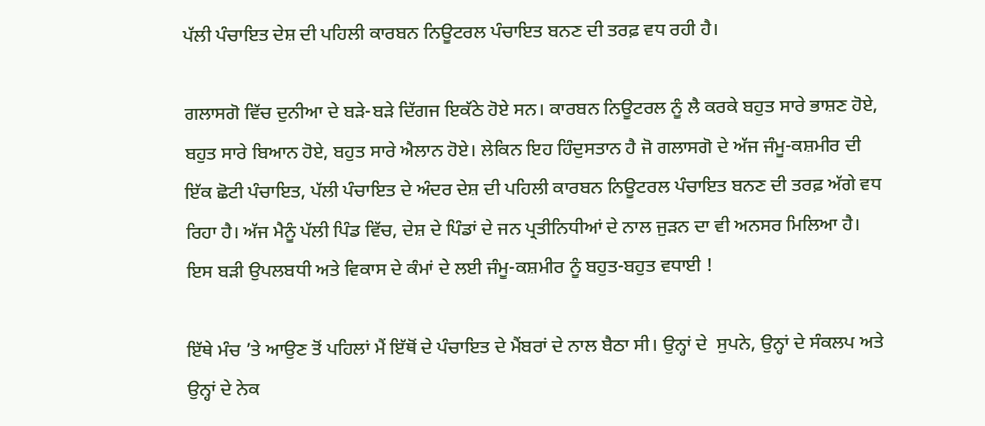ਪੱਲੀ ਪੰਚਾਇਤ ਦੇਸ਼ ਦੀ ਪਹਿਲੀ ਕਾਰਬਨ ਨਿਊਟਰਲ ਪੰਚਾਇਤ ਬਨਣ ਦੀ ਤਰਫ਼ ਵਧ ਰਹੀ ਹੈ।

ਗਲਾਸਗੋ ਵਿੱਚ ਦੁਨੀਆ ਦੇ ਬੜੇ-ਬੜੇ ਦਿੱਗਜ ਇਕੱਠੇ ਹੋਏ ਸਨ। ਕਾਰਬਨ ਨਿਊਟਰਲ ਨੂੰ ਲੈ ਕਰਕੇ ਬਹੁਤ ਸਾਰੇ ਭਾਸ਼ਣ ਹੋਏ, ਬਹੁਤ ਸਾਰੇ ਬਿਆਨ ਹੋਏ, ਬਹੁਤ ਸਾਰੇ ਐਲਾਨ ਹੋਏ। ਲੇਕਿਨ ਇਹ ਹਿੰਦੁਸਤਾਨ ਹੈ ਜੋ ਗਲਾਸਗੋ ਦੇ ਅੱਜ ਜੰਮੂ-ਕਸ਼ਮੀਰ ਦੀ ਇੱਕ ਛੋਟੀ ਪੰਚਾਇਤ, ਪੱਲੀ ਪੰਚਾਇਤ ਦੇ ਅੰਦਰ ਦੇਸ਼ ਦੀ ਪਹਿਲੀ ਕਾਰਬਨ ਨਿਊਟਰਲ ਪੰਚਾਇਤ ਬਨਣ ਦੀ ਤਰਫ਼ ਅੱਗੇ ਵਧ ਰਿਹਾ ਹੈ। ਅੱਜ ਮੈਨੂੰ ਪੱਲੀ ਪਿੰਡ ਵਿੱਚ, ਦੇਸ਼ ਦੇ ਪਿੰਡਾਂ ਦੇ ਜਨ ਪ੍ਰਤੀਨਿਧੀਆਂ ਦੇ ਨਾਲ ਜੁੜਨ ਦਾ ਵੀ ਅਨਸਰ ਮਿਲਿਆ ਹੈ। ਇਸ ਬੜੀ ਉਪਲਬਧੀ ਅਤੇ ਵਿਕਾਸ ਦੇ ਕੰਮਾਂ ਦੇ ਲਈ ਜੰਮੂ-ਕਸ਼ਮੀਰ ਨੂੰ ਬਹੁਤ-ਬਹੁਤ ਵਧਾਈ !

ਇੱਥੇ ਮੰਚ ’ਤੇ ਆਉਣ ਤੋਂ ਪਹਿਲਾਂ ਮੈਂ ਇੱਥੋਂ ਦੇ ਪੰਚਾਇਤ ਦੇ ਮੈਂਬਰਾਂ ਦੇ ਨਾਲ ਬੈਠਾ ਸੀ। ਉਨ੍ਹਾਂ ਦੇ  ਸੁਪਨੇ, ਉਨ੍ਹਾਂ ਦੇ ਸੰਕਲਪ ਅਤੇ ਉਨ੍ਹਾਂ ਦੇ ਨੇਕ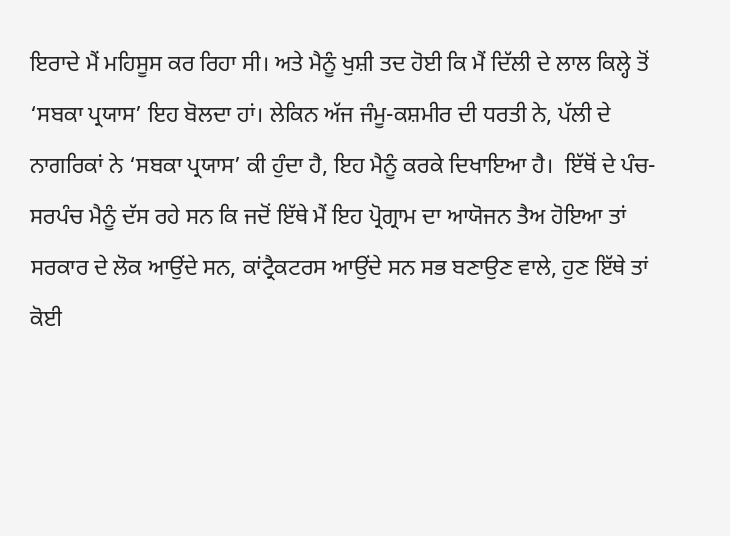ਇਰਾਦੇ ਮੈਂ ਮਹਿਸੂਸ ਕਰ ਰਿਹਾ ਸੀ। ਅਤੇ ਮੈਨੂੰ ਖੁਸ਼ੀ ਤਦ ਹੋਈ ਕਿ ਮੈਂ ਦਿੱਲੀ ਦੇ ਲਾਲ ਕਿਲ੍ਹੇ ਤੋਂ ‘ਸਬਕਾ ਪ੍ਰਯਾਸ’ ਇਹ ਬੋਲਦਾ ਹਾਂ। ਲੇਕਿਨ ਅੱਜ ਜੰਮੂ-ਕਸ਼ਮੀਰ ਦੀ ਧਰਤੀ ਨੇ, ਪੱਲੀ ਦੇ ਨਾਗਰਿਕਾਂ ਨੇ ‘ਸਬਕਾ ਪ੍ਰਯਾਸ’ ਕੀ ਹੁੰਦਾ ਹੈ, ਇਹ ਮੈਨੂੰ ਕਰਕੇ ਦਿਖਾਇਆ ਹੈ।  ਇੱਥੋਂ ਦੇ ਪੰਚ-ਸਰਪੰਚ ਮੈਨੂੰ ਦੱਸ ਰਹੇ ਸਨ ਕਿ ਜਦੋਂ ਇੱਥੇ ਮੈਂ ਇਹ ਪ੍ਰੋਗ੍ਰਾਮ ਦਾ ਆਯੋਜਨ ਤੈਅ ਹੋਇਆ ਤਾਂ ਸਰਕਾਰ ਦੇ ਲੋਕ ਆਉਂਦੇ ਸਨ, ਕਾਂਟ੍ਰੈਕਟਰਸ ਆਉਂਦੇ ਸਨ ਸਭ ਬਣਾਉਣ ਵਾਲੇ, ਹੁਣ ਇੱਥੇ ਤਾਂ ਕੋਈ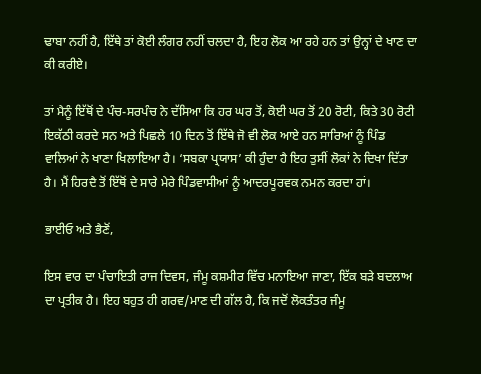ਢਾਬਾ ਨਹੀਂ ਹੈ, ਇੱਥੇ ਤਾਂ ਕੋਈ ਲੰਗਰ ਨਹੀਂ ਚਲਦਾ ਹੈ, ਇਹ ਲੋਕ ਆ ਰਹੇ ਹਨ ਤਾਂ ਉਨ੍ਹਾਂ ਦੇ ਖਾਣ ਦਾ ਕੀ ਕਰੀਏ।

ਤਾਂ ਮੈਨੂੰ ਇੱਥੋਂ ਦੇ ਪੰਚ-ਸਰਪੰਚ ਨੇ ਦੱਸਿਆ ਕਿ ਹਰ ਘਰ ਤੋਂ, ਕੋਈ ਘਰ ਤੋਂ 20 ਰੋਟੀ, ਕਿਤੇ 30 ਰੋਟੀ ਇਕੱਠੀ ਕਰਦੇ ਸਨ ਅਤੇ ਪਿਛਲੇ 10 ਦਿਨ ਤੋਂ ਇੱਥੇ ਜੋ ਵੀ ਲੋਕ ਆਏ ਹਨ ਸਾਰਿਆਂ ਨੂੰ ਪਿੰਡ ਵਾਲਿਆਂ ਨੇ ਖਾਣਾ ਖਿਲਾਇਆ ਹੈ। ‘ਸਬਕਾ ਪ੍ਰਯਾਸ’ ਕੀ ਹੁੰਦਾ ਹੈ ਇਹ ਤੁਸੀਂ ਲੋਕਾਂ ਨੇ ਦਿਖਾ ਦਿੱਤਾ ਹੈ। ਮੈਂ ਹਿਰਦੈ ਤੋਂ ਇੱਥੋਂ ਦੇ ਸਾਰੇ ਮੇਰੇ ਪਿੰਡਵਾਸੀਆਂ ਨੂੰ ਆਦਰਪੂਰਵਕ ਨਮਨ ਕਰਦਾ ਹਾਂ।

ਭਾਈਓ ਅਤੇ ਭੈਣੋਂ,

ਇਸ ਵਾਰ ਦਾ ਪੰਚਾਇਤੀ ਰਾਜ ਦਿਵਸ, ਜੰਮੂ ਕਸ਼ਮੀਰ ਵਿੱਚ ਮਨਾਇਆ ਜਾਣਾ, ਇੱਕ ਬੜੇ ਬਦਲਾਅ ਦਾ ਪ੍ਰਤੀਕ ਹੈ। ਇਹ ਬਹੁਤ ਹੀ ਗਰਵ/ਮਾਣ ਦੀ ਗੱਲ ਹੈ, ਕਿ ਜਦੋਂ ਲੋਕਤੰਤਰ ਜੰਮੂ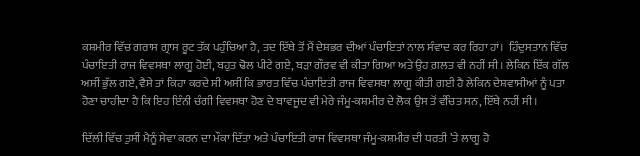ਕਸ਼ਮੀਰ ਵਿੱਚ ਗਰਾਸ ਗ੍ਰਾਸ ਰੂਟ ਤੱਕ ਪਹੁੰਚਿਆ ਹੈ, ਤਦ ਇੱਥੇ ਤੋਂ ਮੈਂ ਦੇਸ਼ਭਰ ਦੀਆਂ ਪੰਚਾਇਤਾਂ ਨਾਲ ਸੰਵਾਦ ਕਰ ਰਿਹਾ ਹਾਂ।  ਹਿੰਦੁਸਤਾਨ ਵਿੱਚ ਪੰਚਾਇਤੀ ਰਾਜ ਵਿਵਸਥਾ ਲਾਗੂ ਹੋਈ, ਬਹੁਤ ਢੋਲ ਪੀਟੇ ਗਏ, ਬੜਾ ਗੌਰਵ ਵੀ ਕੀਤਾ ਗਿਆ ਅਤੇ ਉਹ ਗ਼ਲਤ ਵੀ ਨਹੀਂ ਸੀ। ਲੇਕਿਨ ਇੱਕ ਗੱਲ ਅਸੀਂ ਭੁੱਲ ਗਏ, ਵੈਸੇ ਤਾਂ ਕਿਹਾ ਕਰਦੇ ਸੀ ਅਸੀਂ ਕਿ ਭਾਰਤ ਵਿੱਚ ਪੰਚਾਇਤੀ ਰਾਜ ਵਿਵਸਥਾ ਲਾਗੂ ਕੀਤੀ ਗਈ ਹੈ ਲੇਕਿਨ ਦੇਸ਼ਵਾਸੀਆਂ ਨੂੰ ਪਤਾ ਹੋਣਾ ਚਾਹੀਦਾ ਹੈ ਕਿ ਇਹ ਇੰਨੀ ਚੰਗੀ ਵਿਵਸਥਾ ਹੋਣ ਦੇ ਬਾਵਜੂਦ ਵੀ ਮੇਰੇ ਜੰਮੂ-ਕਸ਼ਮੀਰ ਦੇ ਲੋਕ ਉਸ ਤੋਂ ਵੰਚਿਤ ਸਨ, ਇੱਥੇ ਨਹੀਂ ਸੀ।

ਦਿੱਲੀ ਵਿੱਚ ਤੁਸੀਂ ਮੈਨੂੰ ਸੇਵਾ ਕਰਨ ਦਾ ਮੌਕਾ ਦਿੱਤਾ ਅਤੇ ਪੰਚਾਇਤੀ ਰਾਜ ਵਿਵਸਥਾ ਜੰਮੂ-ਕਸ਼ਮੀਰ ਦੀ ਧਰਤੀ ’ਤੇ ਲਾਗੂ ਹੋ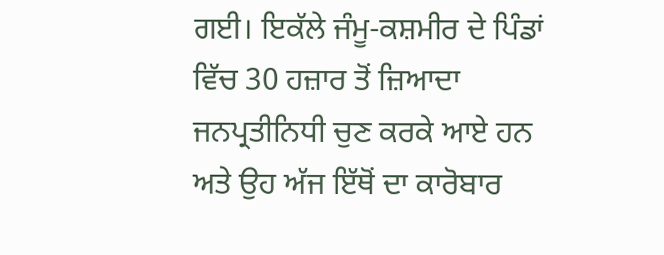ਗਈ। ਇਕੱਲੇ ਜੰਮੂ-ਕਸ਼ਮੀਰ ਦੇ ਪਿੰਡਾਂ ਵਿੱਚ 30 ਹਜ਼ਾਰ ਤੋਂ ਜ਼ਿਆਦਾ ਜਨਪ੍ਰਤੀਨਿਧੀ ਚੁਣ ਕਰਕੇ ਆਏ ਹਨ ਅਤੇ ਉਹ ਅੱਜ ਇੱਥੋਂ ਦਾ ਕਾਰੋਬਾਰ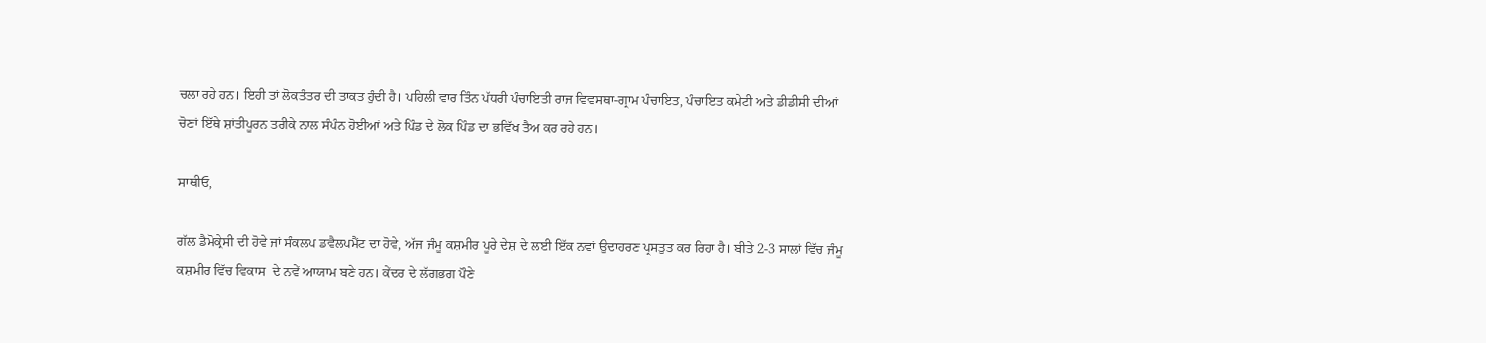ਚਲਾ ਰਹੇ ਹਨ। ਇਹੀ ਤਾਂ ਲੋਕਤੰਤਰ ਦੀ ਤਾਕਤ ਹੁੰਦੀ ਹੈ। ਪਹਿਲੀ ਵਾਰ ਤਿੰਨ ਪੱਧਰੀ ਪੰਚਾਇਤੀ ਰਾਜ ਵਿਵਸਥਾ-ਗ੍ਰਾਮ ਪੰਚਾਇਤ, ਪੰਚਾਇਤ ਕਮੇਟੀ ਅਤੇ ਡੀਡੀਸੀ ਦੀਆਂ ਚੋਣਾਂ ਇੱਥੇ ਸ਼ਾਂਤੀਪੂਰਨ ਤਰੀਕੇ ਨਾਲ ਸੰਪੰਨ ਹੋਈਆਂ ਅਤੇ ਪਿੰਡ ਦੇ ਲੋਕ ਪਿੰਡ ਦਾ ਭਵਿੱਖ ਤੈਅ ਕਰ ਰਹੇ ਹਨ।

ਸਾਥੀਓ,

ਗੱਲ ਡੈਮੋਕ੍ਰੇਸੀ ਦੀ ਹੋਵੇ ਜਾਂ ਸੰਕਲਪ ਡਵੈਲਪਮੈਂਟ ਦਾ ਹੋਵੇ, ਅੱਜ ਜੰਮੂ ਕਸ਼ਮੀਰ ਪੂਰੇ ਦੇਸ਼ ਦੇ ਲਈ ਇੱਕ ਨਵਾਂ ਉਦਾਹਰਣ ਪ੍ਰਸਤੁਤ ਕਰ ਰਿਹਾ ਹੈ। ਬੀਤੇ 2-3 ਸਾਲਾਂ ਵਿੱਚ ਜੰਮੂ ਕਸ਼ਮੀਰ ਵਿੱਚ ਵਿਕਾਸ  ਦੇ ਨਵੇਂ ਆਯਾਮ ਬਣੇ ਹਨ। ਕੇਂਦਰ ਦੇ ਲੱਗਭਗ ਪੌਣੇ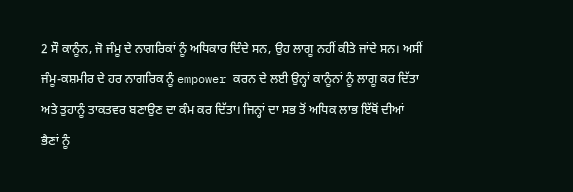2 ਸੌ ਕਾਨੂੰਨ, ਜੋ ਜੰਮੂ ਦੇ ਨਾਗਰਿਕਾਂ ਨੂੰ ਅਧਿਕਾਰ ਦਿੰਦੇ ਸਨ, ਉਹ ਲਾਗੂ ਨਹੀਂ ਕੀਤੇ ਜਾਂਦੇ ਸਨ। ਅਸੀਂ ਜੰਮੂ-ਕਸ਼ਮੀਰ ਦੇ ਹਰ ਨਾਗਰਿਕ ਨੂੰ empower ਕਰਨ ਦੇ ਲਈ ਉਨ੍ਹਾਂ ਕਾਨੂੰਨਾਂ ਨੂੰ ਲਾਗੂ ਕਰ ਦਿੱਤਾ ਅਤੇ ਤੁਹਾਨੂੰ ਤਾਕਤਵਰ ਬਣਾਉਣ ਦਾ ਕੰਮ ਕਰ ਦਿੱਤਾ। ਜਿਨ੍ਹਾਂ ਦਾ ਸਭ ਤੋਂ ਅਧਿਕ ਲਾਭ ਇੱਥੋਂ ਦੀਆਂ ਭੈਣਾਂ ਨੂੰ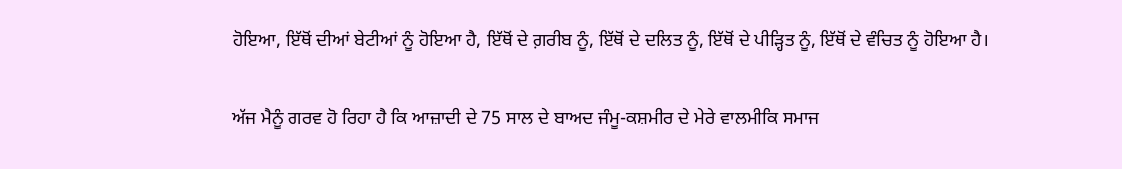ਹੋਇਆ, ਇੱਥੋਂ ਦੀਆਂ ਬੇਟੀਆਂ ਨੂੰ ਹੋਇਆ ਹੈ, ਇੱਥੋਂ ਦੇ ਗ਼ਰੀਬ ਨੂੰ, ਇੱਥੋਂ ਦੇ ਦਲਿਤ ਨੂੰ, ਇੱਥੋਂ ਦੇ ਪੀੜ੍ਹਿਤ ਨੂੰ, ਇੱਥੋਂ ਦੇ ਵੰਚਿਤ ਨੂੰ ਹੋਇਆ ਹੈ।

ਅੱਜ ਮੈਨੂੰ ਗਰਵ ਹੋ ਰਿਹਾ ਹੈ ਕਿ ਆਜ਼ਾਦੀ ਦੇ 75 ਸਾਲ ਦੇ ਬਾਅਦ ਜੰਮੂ-ਕਸ਼ਮੀਰ ਦੇ ਮੇਰੇ ਵਾਲਮੀਕਿ ਸਮਾਜ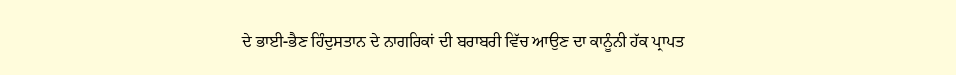ਦੇ ਭਾਈ-ਭੈਣ ਹਿੰਦੁਸਤਾਨ ਦੇ ਨਾਗਰਿਕਾਂ ਦੀ ਬਰਾਬਰੀ ਵਿੱਚ ਆਉਣ ਦਾ ਕਾਨੂੰਨੀ ਹੱਕ ਪ੍ਰਾਪਤ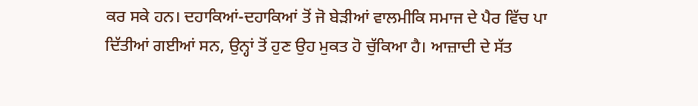ਕਰ ਸਕੇ ਹਨ। ਦਹਾਕਿਆਂ-ਦਹਾਕਿਆਂ ਤੋਂ ਜੋ ਬੇੜੀਆਂ ਵਾਲਮੀਕਿ ਸਮਾਜ ਦੇ ਪੈਰ ਵਿੱਚ ਪਾ ਦਿੱਤੀਆਂ ਗਈਆਂ ਸਨ, ਉਨ੍ਹਾਂ ਤੋਂ ਹੁਣ ਉਹ ਮੁਕਤ ਹੋ ਚੁੱਕਿਆ ਹੈ। ਆਜ਼ਾਦੀ ਦੇ ਸੱਤ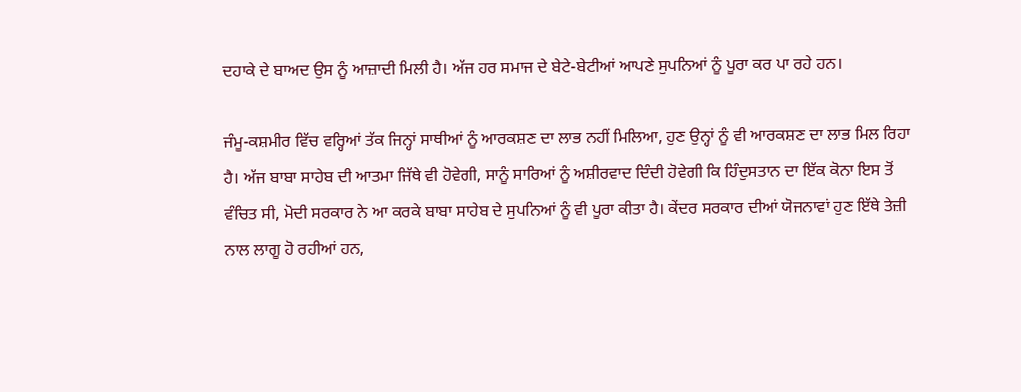ਦਹਾਕੇ ਦੇ ਬਾਅਦ ਉਸ ਨੂੰ ਆਜ਼ਾਦੀ ਮਿਲੀ ਹੈ। ਅੱਜ ਹਰ ਸਮਾਜ ਦੇ ਬੇਟੇ-ਬੇਟੀਆਂ ਆਪਣੇ ਸੁਪਨਿਆਂ ਨੂੰ ਪੂਰਾ ਕਰ ਪਾ ਰਹੇ ਹਨ।

ਜੰਮੂ-ਕਸ਼ਮੀਰ ਵਿੱਚ ਵਰ੍ਹਿਆਂ ਤੱਕ ਜਿਨ੍ਹਾਂ ਸਾਥੀਆਂ ਨੂੰ ਆਰਕਸ਼ਣ ਦਾ ਲਾਭ ਨਹੀਂ ਮਿਲਿਆ, ਹੁਣ ਉਨ੍ਹਾਂ ਨੂੰ ਵੀ ਆਰਕਸ਼ਣ ਦਾ ਲਾਭ ਮਿਲ ਰਿਹਾ ਹੈ। ਅੱਜ ਬਾਬਾ ਸਾਹੇਬ ਦੀ ਆਤਮਾ ਜਿੱਥੇ ਵੀ ਹੋਵੇਗੀ, ਸਾਨੂੰ ਸਾਰਿਆਂ ਨੂੰ ਅਸ਼ੀਰਵਾਦ ਦਿੰਦੀ ਹੋਵੇਗੀ ਕਿ ਹਿੰਦੁਸਤਾਨ ਦਾ ਇੱਕ ਕੋਨਾ ਇਸ ਤੋਂ ਵੰਚਿਤ ਸੀ, ਮੋਦੀ ਸਰਕਾਰ ਨੇ ਆ ਕਰਕੇ ਬਾਬਾ ਸਾਹੇਬ ਦੇ ਸੁਪਨਿਆਂ ਨੂੰ ਵੀ ਪੂਰਾ ਕੀਤਾ ਹੈ। ਕੇਂਦਰ ਸਰਕਾਰ ਦੀਆਂ ਯੋਜਨਾਵਾਂ ਹੁਣ ਇੱਥੇ ਤੇਜ਼ੀ ਨਾਲ ਲਾਗੂ ਹੋ ਰਹੀਆਂ ਹਨ,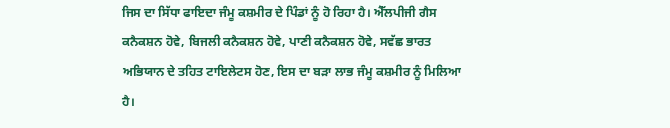ਜਿਸ ਦਾ ਸਿੱਧਾ ਫਾਇਦਾ ਜੰਮੂ ਕਸ਼ਮੀਰ ਦੇ ਪਿੰਡਾਂ ਨੂੰ ਹੋ ਰਿਹਾ ਹੈ। ਐੱਲਪੀਜੀ ਗੈਸ ਕਨੈਕਸ਼ਨ ਹੋਵੇ, ਬਿਜਲੀ ਕਨੈਕਸ਼ਨ ਹੋਵੇ, ਪਾਣੀ ਕਨੈਕਸ਼ਨ ਹੋਵੇ, ਸਵੱਛ ਭਾਰਤ ਅਭਿਯਾਨ ਦੇ ਤਹਿਤ ਟਾਇਲੇਟਸ ਹੋਣ, ਇਸ ਦਾ ਬੜਾ ਲਾਭ ਜੰਮੂ ਕਸ਼ਮੀਰ ਨੂੰ ਮਿਲਿਆ ਹੈ।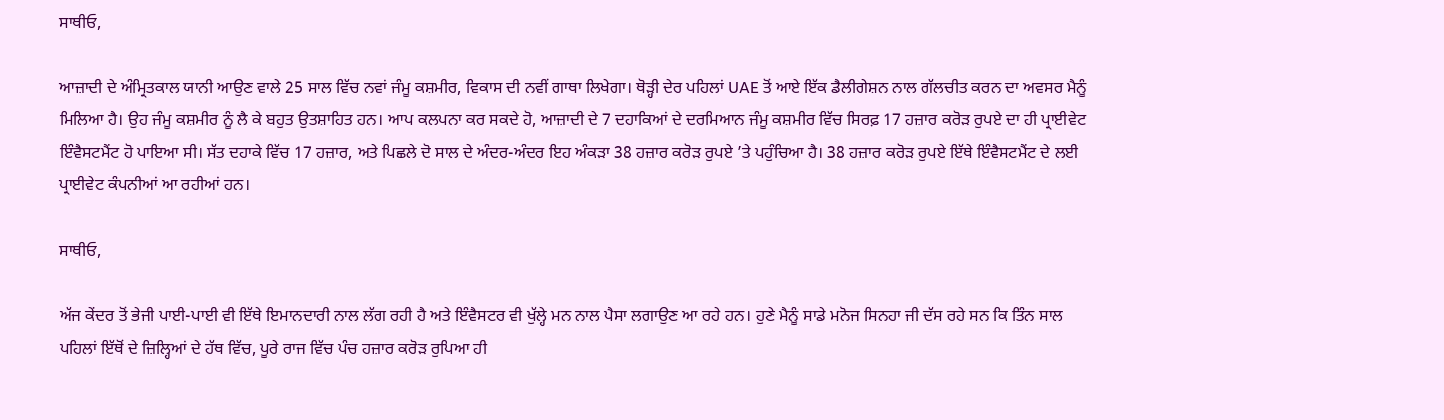ਸਾਥੀਓ,

ਆਜ਼ਾਦੀ ਦੇ ਅੰਮ੍ਰਿਤਕਾਲ ਯਾਨੀ ਆਉਣ ਵਾਲੇ 25 ਸਾਲ ਵਿੱਚ ਨਵਾਂ ਜੰਮੂ ਕਸ਼ਮੀਰ, ਵਿਕਾਸ ਦੀ ਨਵੀਂ ਗਾਥਾ ਲਿਖੇਗਾ। ਥੋੜ੍ਹੀ ਦੇਰ ਪਹਿਲਾਂ UAE ਤੋਂ ਆਏ ਇੱਕ ਡੈਲੀਗੇਸ਼ਨ ਨਾਲ ਗੱਲਚੀਤ ਕਰਨ ਦਾ ਅਵਸਰ ਮੈਨੂੰ ਮਿਲਿਆ ਹੈ। ਉਹ ਜੰਮੂ ਕਸ਼ਮੀਰ ਨੂੰ ਲੈ ਕੇ ਬਹੁਤ ਉਤਸ਼ਾਹਿਤ ਹਨ। ਆਪ ਕਲਪਨਾ ਕਰ ਸਕਦੇ ਹੋ, ਆਜ਼ਾਦੀ ਦੇ 7 ਦਹਾਕਿਆਂ ਦੇ ਦਰਮਿਆਨ ਜੰਮੂ ਕਸ਼ਮੀਰ ਵਿੱਚ ਸਿਰਫ਼ 17 ਹਜ਼ਾਰ ਕਰੋੜ ਰੁਪਏ ਦਾ ਹੀ ਪ੍ਰਾਈਵੇਟ ਇੰਵੈਸਟਮੈਂਟ ਹੋ ਪਾਇਆ ਸੀ। ਸੱਤ ਦਹਾਕੇ ਵਿੱਚ 17 ਹਜ਼ਾਰ, ਅਤੇ ਪਿਛਲੇ ਦੋ ਸਾਲ ਦੇ ਅੰਦਰ-ਅੰਦਰ ਇਹ ਅੰਕੜਾ 38 ਹਜ਼ਾਰ ਕਰੋੜ ਰੁਪਏ ’ਤੇ ਪਹੁੰਚਿਆ ਹੈ। 38 ਹਜ਼ਾਰ ਕਰੋੜ ਰੁਪਏ ਇੱਥੇ ਇੰਵੈਸਟਮੈਂਟ ਦੇ ਲਈ ਪ੍ਰਾਈਵੇਟ ਕੰਪਨੀਆਂ ਆ ਰਹੀਆਂ ਹਨ।

ਸਾਥੀਓ,

ਅੱਜ ਕੇਂਦਰ ਤੋਂ ਭੇਜੀ ਪਾਈ-ਪਾਈ ਵੀ ਇੱਥੇ ਇਮਾਨਦਾਰੀ ਨਾਲ ਲੱਗ ਰਹੀ ਹੈ ਅਤੇ ਇੰਵੈਸਟਰ ਵੀ ਖੁੱਲ੍ਹੇ ਮਨ ਨਾਲ ਪੈਸਾ ਲਗਾਉਣ ਆ ਰਹੇ ਹਨ। ਹੁਣੇ ਮੈਨੂੰ ਸਾਡੇ ਮਨੋਜ ਸਿਨਹਾ ਜੀ ਦੱਸ ਰਹੇ ਸਨ ਕਿ ਤਿੰਨ ਸਾਲ ਪਹਿਲਾਂ ਇੱਥੋਂ ਦੇ ਜ਼ਿਲ੍ਹਿਆਂ ਦੇ ਹੱਥ ਵਿੱਚ, ਪੂਰੇ ਰਾਜ ਵਿੱਚ ਪੰਚ ਹਜ਼ਾਰ ਕਰੋੜ ਰੁਪਿਆ ਹੀ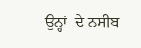ਉਨ੍ਹਾਂ  ਦੇ ਨਸੀਬ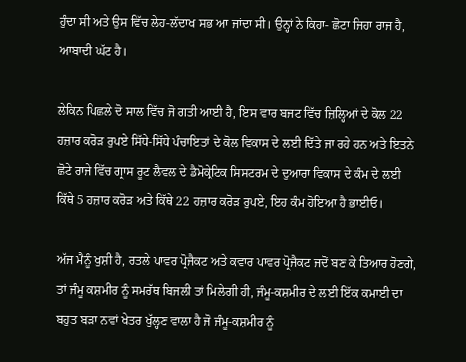ਹੁੰਦਾ ਸੀ ਅਤੇ ਉਸ ਵਿੱਚ ਲੇਹ-ਲੱਦਾਖ ਸਭ ਆ ਜਾਂਦਾ ਸੀ। ਉਨ੍ਹਾਂ ਨੇ ਕਿਹਾ- ਛੋਟਾ ਜਿਹਾ ਰਾਜ ਹੈ, ਆਬਾਦੀ ਘੱਟ ਹੈ।

ਲੇਕਿਨ ਪਿਛਲੇ ਦੋ ਸਾਲ ਵਿੱਚ ਜੋ ਗਤੀ ਆਈ ਹੈ, ਇਸ ਵਾਰ ਬਜਟ ਵਿੱਚ ਜ਼ਿਲ੍ਹਿਆਂ ਦੇ ਕੋਲ 22 ਹਜ਼ਾਰ ਕਰੋੜ ਰੁਪਏ ਸਿੱਧੇ-ਸਿੱਧੇ ਪੰਚਾਇਤਾਂ ਦੇ ਕੋਲ ਵਿਕਾਸ ਦੇ ਲਈ ਦਿੱਤੇ ਜਾ ਰਹੇ ਹਨ ਅਤੇ ਇਤਨੇ ਛੋਟੇ ਰਾਜੇ ਵਿੱਚ ਗ੍ਰਾਸ ਰੂਟ ਲੈਵਲ ਦੇ ਡੈਮੋਕ੍ਰੇਟਿਕ ਸਿਸਟਰਮ ਦੇ ਦੁਆਰਾ ਵਿਕਾਸ ਦੇ ਕੰਮ ਦੇ ਲਈ ਕਿੱਥੇ 5 ਹਜ਼ਾਰ ਕਰੋੜ ਅਤੇ ਕਿੱਥੇ 22 ਹਜ਼ਾਰ ਕਰੋੜ ਰੁਪਏ, ਇਹ ਕੰਮ ਹੋਇਆ ਹੈ ਭਾਈਓ।

ਅੱਜ ਮੈਨੂੰ ਖੁਸ਼ੀ ਹੈ, ਰਤਲੇ ਪਾਵਰ ਪ੍ਰੋਜੈਕਟ ਅਤੇ ਕਵਾਰ ਪਾਵਰ ਪ੍ਰੋਜੈਕਟ ਜਦੋਂ ਬਣ ਕੇ ਤਿਆਰ ਹੋਣਗੇ,  ਤਾਂ ਜੰਮੂ ਕਸ਼ਮੀਰ ਨੂੰ ਸਮਰੱਥ ਬਿਜਲੀ ਤਾਂ ਮਿਲੇਗੀ ਹੀ, ਜੰਮੂ-ਕਸ਼ਮੀਰ ਦੇ ਲਈ ਇੱਕ ਕਮਾਈ ਦਾ ਬਹੁਤ ਬੜਾ ਨਵਾਂ ਖੇਤਰ ਖੁੱਲ੍ਹਣ ਵਾਲਾ ਹੈ ਜੋ ਜੰਮੂ-ਕਸ਼ਮੀਰ ਨੂੰ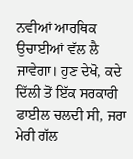ਨਵੀਆਂ ਆਰਥਿਕ ਉਚਾਈਆਂ ਵੱਲ ਲੈ ਜਾਵੇਗਾ। ਹੁਣ ਦੇਖੋ, ਕਦੇ ਦਿੱਲੀ ਤੋਂ ਇੱਕ ਸਰਕਾਰੀ ਫਾਈਲ ਚਲਦੀ ਸੀ, ਜਰਾ ਮੇਰੀ ਗੱਲ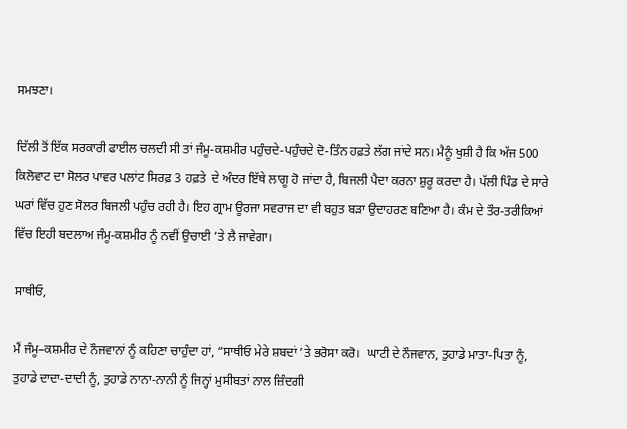ਸਮਝਣਾ।

ਦਿੱਲੀ ਤੋਂ ਇੱਕ ਸਰਕਾਰੀ ਫਾਈਲ ਚਲਦੀ ਸੀ ਤਾਂ ਜੰਮੂ-ਕਸ਼ਮੀਰ ਪਹੁੰਚਦੇ-ਪਹੁੰਚਦੇ ਦੋ-ਤਿੰਨ ਹਫ਼ਤੇ ਲੱਗ ਜਾਂਦੇ ਸਨ। ਮੈਨੂੰ ਖੁਸ਼ੀ ਹੈ ਕਿ ਅੱਜ 500 ਕਿਲੋਵਾਟ ਦਾ ਸੋਲਰ ਪਾਵਰ ਪਲਾਂਟ ਸਿਰਫ਼ 3 ਹਫ਼ਤੇ  ਦੇ ਅੰਦਰ ਇੱਥੇ ਲਾਗੂ ਹੋ ਜਾਂਦਾ ਹੈ, ਬਿਜਲੀ ਪੈਦਾ ਕਰਨਾ ਸ਼ੁਰੂ ਕਰਦਾ ਹੈ। ਪੱਲੀ ਪਿੰਡ ਦੇ ਸਾਰੇ ਘਰਾਂ ਵਿੱਚ ਹੁਣ ਸੋਲਰ ਬਿਜਲੀ ਪਹੁੰਚ ਰਹੀ ਹੈ। ਇਹ ਗ੍ਰਾਮ ਊਰਜਾ ਸਵਰਾਜ ਦਾ ਵੀ ਬਹੁਤ ਬੜਾ ਉਦਾਹਰਣ ਬਣਿਆ ਹੈ। ਕੰਮ ਦੇ ਤੌਰ-ਤਰੀਕਿਆਂ ਵਿੱਚ ਇਹੀ ਬਦਲਾਅ ਜੰਮੂ-ਕਸ਼ਮੀਰ ਨੂੰ ਨਵੀਂ ਉਚਾਈ ’ਤੇ ਲੈ ਜਾਵੇਗਾ।

ਸਾਥੀਓ,

ਮੈਂ ਜੰਮੂ–ਕਸ਼ਮੀਰ ਦੇ ਨੌਜਵਾਨਾਂ ਨੂੰ ਕਹਿਣਾ ਚਾਹੁੰਦਾ ਹਾਂ, “ਸਾਥੀਓ ਮੇਰੇ ਸ਼ਬਦਾਂ ’ਤੇ ਭਰੋਸਾ ਕਰੋ।  ਘਾਟੀ ਦੇ ਨੌਜਵਾਨ, ਤੁਹਾਡੇ ਮਾਤਾ-ਪਿਤਾ ਨੂੰ, ਤੁਹਾਡੇ ਦਾਦਾ-ਦਾਦੀ ਨੂੰ, ਤੁਹਾਡੇ ਨਾਨਾ-ਨਾਨੀ ਨੂੰ ਜਿਨ੍ਹਾਂ ਮੁਸੀਬਤਾਂ ਨਾਲ ਜ਼ਿੰਦਗੀ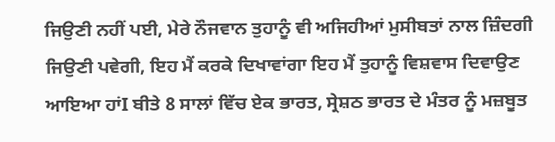ਜਿਉਣੀ ਨਹੀਂ ਪਈ, ਮੇਰੇ ਨੌਜਵਾਨ ਤੁਹਾਨੂੰ ਵੀ ਅਜਿਹੀਆਂ ਮੁਸੀਬਤਾਂ ਨਾਲ ਜ਼ਿੰਦਗੀ ਜਿਉਣੀ ਪਵੇਗੀ, ਇਹ ਮੈਂ ਕਰਕੇ ਦਿਖਾਵਾਂਗਾ ਇਹ ਮੈਂ ਤੁਹਾਨੂੰ ਵਿਸ਼ਵਾਸ ਦਿਵਾਉਣ ਆਇਆ ਹਾਂI ਬੀਤੇ 8 ਸਾਲਾਂ ਵਿੱਚ ਏਕ ਭਾਰਤ, ਸ੍ਰੇਸ਼ਠ ਭਾਰਤ ਦੇ ਮੰਤਰ ਨੂੰ ਮਜ਼ਬੂਤ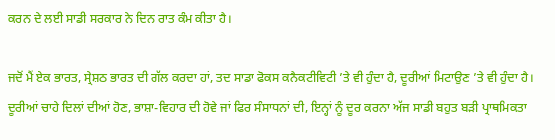ਕਰਨ ਦੇ ਲਈ ਸਾਡੀ ਸਰਕਾਰ ਨੇ ਦਿਨ ਰਾਤ ਕੰਮ ਕੀਤਾ ਹੈ।

ਜਦੋਂ ਮੈਂ ਏਕ ਭਾਰਤ, ਸ੍ਰੇਸ਼ਠ ਭਾਰਤ ਦੀ ਗੱਲ ਕਰਦਾ ਹਾਂ, ਤਦ ਸਾਡਾ ਫੋਕਸ ਕਨੈਕਟੀਵਿਟੀ ’ਤੇ ਵੀ ਹੁੰਦਾ ਹੈ, ਦੂਰੀਆਂ ਮਿਟਾਉਣ ’ਤੇ ਵੀ ਹੁੰਦਾ ਹੈ। ਦੂਰੀਆਂ ਚਾਹੇ ਦਿਲਾਂ ਦੀਆਂ ਹੋਣ, ਭਾਸ਼ਾ-ਵਿਹਾਰ ਦੀ ਹੋਵੇ ਜਾਂ ਫਿਰ ਸੰਸਾਧਨਾਂ ਦੀ, ਇਨ੍ਹਾਂ ਨੂੰ ਦੂਰ ਕਰਨਾ ਅੱਜ ਸਾਡੀ ਬਹੁਤ ਬੜੀ ਪ੍ਰਾਥਮਿਕਤਾ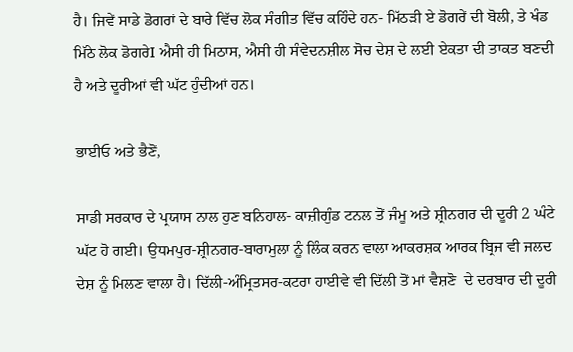ਹੈ। ਜਿਵੇਂ ਸਾਡੇ ਡੋਗਰਾਂ ਦੇ ਬਾਰੇ ਵਿੱਚ ਲੋਕ ਸੰਗੀਤ ਵਿੱਚ ਕਹਿੰਦੇ ਹਨ- ਮਿੱਠੜੀ ਏ ਡੋਗਰੇਂ ਦੀ ਬੋਲੀ, ਤੇ ਖੰਡ ਮਿੱਠੇ ਲੋਕ ਡੋਗਰੇI ਐਸੀ ਹੀ ਮਿਠਾਸ, ਐਸੀ ਹੀ ਸੰਵੇਦਨਸ਼ੀਲ ਸੋਚ ਦੇਸ਼ ਦੇ ਲਈ ਏਕਤਾ ਦੀ ਤਾਕਤ ਬਣਦੀ ਹੈ ਅਤੇ ਦੂਰੀਆਂ ਵੀ ਘੱਟ ਹੁੰਦੀਆਂ ਹਨ।

ਭਾਈਓ ਅਤੇ ਭੈਣੋਂ,

ਸਾਡੀ ਸਰਕਾਰ ਦੇ ਪ੍ਰਯਾਸ ਨਾਲ ਹੁਣ ਬਨਿਹਾਲ- ਕਾਜ਼ੀਗੁੰਡ ਟਨਲ ਤੋਂ ਜੰਮੂ ਅਤੇ ਸ਼੍ਰੀਨਗਰ ਦੀ ਦੂਰੀ 2 ਘੰਟੇ ਘੱਟ ਹੋ ਗਈ। ਉਧਮਪੁਰ-ਸ਼੍ਰੀਨਗਰ-ਬਾਰਾਮੁਲਾ ਨੂੰ ਲਿੰਕ ਕਰਨ ਵਾਲਾ ਆਕਰਸ਼ਕ ਆਰਕ ਬ੍ਰਿਜ ਵੀ ਜਲਦ ਦੇਸ਼ ਨੂੰ ਮਿਲਣ ਵਾਲਾ ਹੈ। ਦਿੱਲੀ-ਅੰਮ੍ਰਿਤਸਰ-ਕਟਰਾ ਹਾਈਵੇ ਵੀ ਦਿੱਲੀ ਤੋਂ ਮਾਂ ਵੈਸ਼ਣੋ  ਦੇ ਦਰਬਾਰ ਦੀ ਦੂਰੀ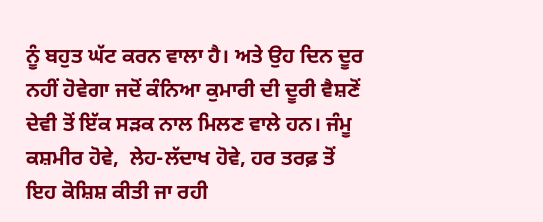ਨੂੰ ਬਹੁਤ ਘੱਟ ਕਰਨ ਵਾਲਾ ਹੈ। ਅਤੇ ਉਹ ਦਿਨ ਦੂਰ ਨਹੀਂ ਹੋਵੇਗਾ ਜਦੋਂ ਕੰਨਿਆ ਕੁਮਾਰੀ ਦੀ ਦੂਰੀ ਵੈਸ਼ਣੋਂ ਦੇਵੀ ਤੋਂ ਇੱਕ ਸੜਕ ਨਾਲ ਮਿਲਣ ਵਾਲੇ ਹਨ। ਜੰਮੂ ਕਸ਼ਮੀਰ ਹੋਵੇ,  ਲੇਹ-ਲੱਦਾਖ ਹੋਵੇ, ਹਰ ਤਰਫ਼ ਤੋਂ ਇਹ ਕੋਸ਼ਿਸ਼ ਕੀਤੀ ਜਾ ਰਹੀ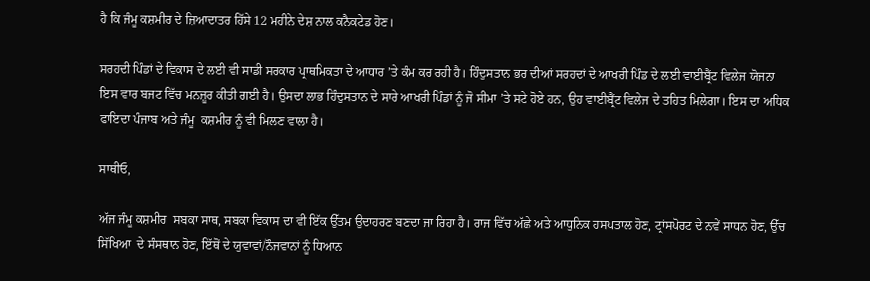ਹੈ ਕਿ ਜੰਮੂ ਕਸ਼ਮੀਰ ਦੇ ਜ਼ਿਆਦਾਤਰ ਹਿੱਸੇ 12 ਮਹੀਨੇ ਦੇਸ਼ ਨਾਲ ਕਨੈਕਟੇਡ ਹੋਣ।

ਸਰਹਦੀ ਪਿੰਡਾਂ ਦੇ ਵਿਕਾਸ ਦੇ ਲਈ ਵੀ ਸਾਡੀ ਸਰਕਾਰ ਪ੍ਰਾਥਮਿਕਤਾ ਦੇ ਆਧਾਰ ’ਤੇ ਕੰਮ ਕਰ ਰਹੀ ਹੈ। ਹਿੰਦੁਸਤਾਨ ਭਰ ਦੀਆਂ ਸਰਹਦਾਂ ਦੇ ਆਖਰੀ ਪਿੰਡ ਦੇ ਲਈ ਵਾਈਬ੍ਰੈਂਟ ਵਿਲੇਜ ਯੋਜਨਾ ਇਸ ਵਾਰ ਬਜਟ ਵਿੱਚ ਮਨਜ਼ੂਰ ਕੀਤੀ ਗਈ ਹੈ। ਉਸਦਾ ਲਾਭ ਹਿੰਦੁਸਤਾਨ ਦੇ ਸਾਰੇ ਆਖਰੀ ਪਿੰਡਾਂ ਨੂੰ ਜੋ ਸੀਮਾ ’ਤੇ ਸਟੇ ਹੋਏ ਹਨ, ਉਹ ਵਾਈਬ੍ਰੈਂਟ ਵਿਲੇਜ ਦੇ ਤਹਿਤ ਮਿਲੇਗਾ। ਇਸ ਦਾ ਅਧਿਕ ਫਾਇਦਾ ਪੰਜਾਬ ਅਤੇ ਜੰਮੂ  ਕਸ਼ਮੀਰ ਨੂੰ ਵੀ ਮਿਲਣ ਵਾਲਾ ਹੈ।

ਸਾਥੀਓ,

ਅੱਜ ਜੰਮੂ ਕਸ਼ਮੀਰ  ਸਬਕਾ ਸਾਥ, ਸਬਕਾ ਵਿਕਾਸ ਦਾ ਵੀ ਇੱਕ ਉੱਤਮ ਉਦਾਹਰਣ ਬਣਦਾ ਜਾ ਰਿਹਾ ਹੈ। ਰਾਜ ਵਿੱਚ ਅੱਛੇ ਅਤੇ ਆਧੁਨਿਕ ਹਸਪਤਾਲ ਹੋਣ, ਟ੍ਰਾਂਸਪੋਰਟ ਦੇ ਨਵੇਂ ਸਾਧਨ ਹੋਣ, ਉੱਚ ਸਿੱਖਿਆ  ਦੇ ਸੰਸਥਾਨ ਹੋਣ, ਇੱਥੋਂ ਦੇ ਯੁਵਾਵਾਂ/ਨੌਜਵਾਨਾਂ ਨੂੰ ਧਿਆਨ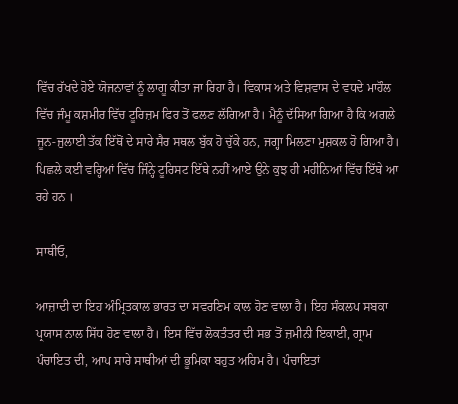ਵਿੱਚ ਰੱਖਦੇ ਹੋਏ ਯੋਜਨਾਵਾਂ ਨੂੰ ਲਾਗੂ ਕੀਤਾ ਜਾ ਰਿਹਾ ਹੈ। ਵਿਕਾਸ ਅਤੇ ਵਿਸ਼ਵਾਸ ਦੇ ਵਧਦੇ ਮਾਹੌਲ ਵਿੱਚ ਜੰਮੂ ਕਸ਼ਮੀਰ ਵਿੱਚ ਟੂਰਿਜ਼ਮ ਫਿਰ ਤੋਂ ਫਲਣ ਲੱਗਿਆ ਹੈ। ਮੈਨੂੰ ਦੱਸਿਆ ਗਿਆ ਹੈ ਕਿ ਅਗਲੇ ਜੂਨ-ਜੁਲਾਈ ਤੱਕ ਇੱਥੋਂ ਦੇ ਸਾਰੇ ਸੈਰ ਸਥਲ ਬੁੱਕ ਹੋ ਚੁੱਕੇ ਹਨ, ਜਗ੍ਹਾ ਮਿਲਣਾ ਮੁ‍ਸ਼ਕਲ ਹੋ ਗਿਆ ਹੈ।  ਪਿਛਲੇ ਕਈ ਵਰ੍ਹਿਆਂ ਵਿੱਚ ਜਿੰਨ੍ਹੇ ਟੂਰਿਸਟ ਇੱਥੇ ਨਹੀਂ ਆਏ ਉਨੇ ਕੁਝ ਹੀ ਮਹੀਨਿਆਂ ਵਿੱਚ ਇੱਥੇ ਆ ਰਹੇ ਹਨ ।

ਸਾਥੀਓ,

ਆਜ਼ਾਦੀ ਦਾ ਇਹ ਅੰਮ੍ਰਿਤਕਾਲ ਭਾਰਤ ਦਾ ਸਵਰਣਿਮ ਕਾਲ ਹੋਣ ਵਾਲਾ ਹੈ। ਇਹ ਸੰਕਲਪ ਸਬਕਾ ਪ੍ਰਯਾਸ ਨਾਲ ਸਿੱਧ ਹੋਣ ਵਾਲਾ ਹੈ। ਇਸ ਵਿੱਚ ਲੋਕਤੰਤਰ ਦੀ ਸਭ ਤੋਂ ਜ਼ਮੀਨੀ ਇਕਾਈ, ਗ੍ਰਾਮ ਪੰਚਾਇਤ ਦੀ, ਆਪ ਸਾਰੇ ਸਾਥੀਆਂ ਦੀ ਭੂਮਿਕਾ ਬਹੁਤ ਅਹਿਮ ਹੈ। ਪੰਚਾਇਤਾਂ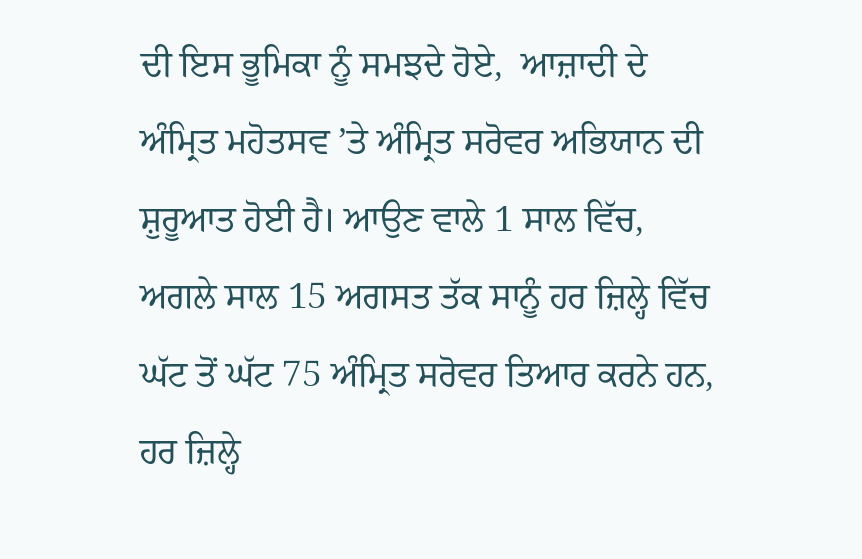ਦੀ ਇਸ ਭੂਮਿਕਾ ਨੂੰ ਸਮਝਦੇ ਹੋਏ,  ਆਜ਼ਾਦੀ ਦੇ ਅੰਮ੍ਰਿਤ ਮਹੋਤਸਵ ’ਤੇ ਅੰਮ੍ਰਿਤ ਸਰੋਵਰ ਅਭਿਯਾਨ ਦੀ ਸ਼ੁਰੂਆਤ ਹੋਈ ਹੈ। ਆਉਣ ਵਾਲੇ 1 ਸਾਲ ਵਿੱਚ, ਅਗਲੇ ਸਾਲ 15 ਅਗਸਤ ਤੱਕ ਸਾਨੂੰ ਹਰ ਜ਼ਿਲ੍ਹੇ ਵਿੱਚ ਘੱਟ ਤੋਂ ਘੱਟ 75 ਅੰਮ੍ਰਿਤ ਸਰੋਵਰ ਤਿਆਰ ਕਰਨੇ ਹਨ, ਹਰ ਜ਼ਿਲ੍ਹੇ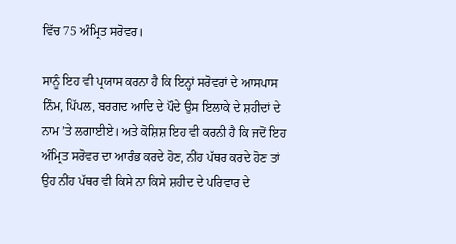ਵਿੱਚ 75 ਅੰਮ੍ਰਿਤ ਸਰੋਵਰ।

ਸਾਨੂੰ ਇਹ ਵੀ ਪ੍ਰਯਾਸ ਕਰਨਾ ਹੈ ਕਿ ਇਨ੍ਹਾਂ ਸਰੋਵਰਾਂ ਦੇ ਆਸਪਾਸ ਨਿੰਮ, ਪਿੱਪਲ, ਬਰਗਦ ਆਦਿ ਦੇ ਪੌਦੇ ਉਸ ਇਲਾਕੇ ਦੇ ਸ਼ਹੀਦਾਂ ਦੇ ਨਾਮ ’ਤੇ ਲਗਾਈਏ। ਅਤੇ ਕੋਸ਼ਿਸ਼ ਇਹ ਵੀ ਕਰਨੀ ਹੈ ਕਿ ਜਦੋਂ ਇਹ ਅੰਮ੍ਰਿਤ ਸਰੋਵਰ ਦਾ ਆਰੰਭ ਕਰਦੇ ਹੋਣ, ਨੀਂਹ ਪੱਥਰ ਕਰਦੇ ਹੋਣ ਤਾਂ ਉਹ ਨੀਂਹ ਪੱਥਰ ਵੀ ਕਿਸੇ ਨਾ ਕਿਸੇ ਸ਼ਹੀਦ ਦੇ ਪਰਿਵਾਰ ਦੇ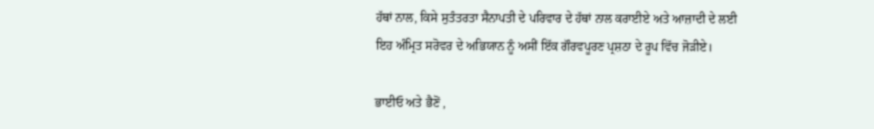ਹੱਥਾਂ ਨਾਲ, ਕਿਸੇ ਸੁਤੰਤਰਤਾ ਸੈਨਾਪਤੀ ਦੇ ਪਰਿਵਾਰ ਦੇ ਹੱਥਾਂ ਨਾਲ ਕਰਾਈਏ ਅਤੇ ਆਜ਼ਾਦੀ ਦੇ ਲਈ ਇਹ ਅੰਮ੍ਰਿਤ ਸਰੋਵਰ ਦੇ ਅਭਿਯਾਨ ਨੂੰ ਅਸੀਂ ਇੱਕ ਗੌਰਵਪੂਰਣ ਪ੍ਰਸ਼ਠਾ ਦੇ ਰੂਪ ਵਿੱਚ ਜੋੜੀਏ।

ਭਾਈਓ ਅਤੇ ਭੈਣੋਂ ,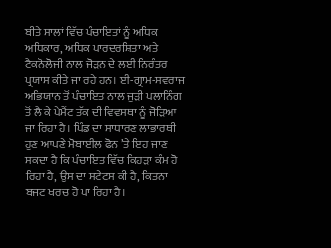ਬੀਤੇ ਸਾਲਾਂ ਵਿੱਚ ਪੰਚਾਇਤਾਂ ਨੂੰ ਅਧਿਕ ਅਧਿਕਾਰ, ਅਧਿਕ ਪਾਰਦਰਸ਼ਿਤਾ ਅਤੇ ਟੈਕਨੋਲੋਜੀ ਨਾਲ ਜੋੜਨ ਦੇ ਲਈ ਨਿਰੰਤਰ ਪ੍ਰਯਾਸ ਕੀਤੇ ਜਾ ਰਹੇ ਹਨ। ਈ-ਗ੍ਰਾਮ-ਸਵਰਾਜ ਅਭਿਯਾਨ ਤੋਂ ਪੰਚਾਇਤ ਨਾਲ ਜੁੜੀ ਪਲਾਨਿੰਗ ਤੋਂ ਲੈ ਕੇ ਪੇਮੈਂਟ ਤੱਕ ਦੀ ਵਿਵਸਥਾ ਨੂੰ ਜੋੜਿਆ ਜਾ ਰਿਹਾ ਹੈ। ਪਿੰਡ ਦਾ ਸਾਧਾਰਣ ਲਾਭਾਰਥੀ ਹੁਣ ਆਪਣੇ ਮੋਬਾਈਲ ਫੋਨ ’ਤੇ ਇਹ ਜਾਣ ਸਕਦਾ ਹੈ ਕਿ ਪੰਚਾਇਤ ਵਿੱਚ ਕਿਹੜਾ ਕੰਮ ਹੋ ਰਿਹਾ ਹੈ, ਉਸ ਦਾ ਸਟੇਟਸ ਕੀ ਹੈ, ਕਿਤਨਾ ਬਜਟ ਖਰਚ ਹੋ ਪਾ ਰਿਹਾ ਹੈ।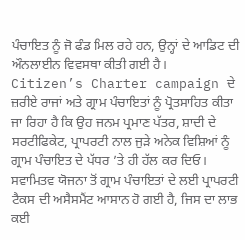ਪੰਚਾਇਤ ਨੂੰ ਜੋ ਫੰਡ ਮਿਲ ਰਹੇ ਹਨ, ਉਨ੍ਹਾਂ ਦੇ ਆਡਿਟ ਦੀ ਔਨਲਾਈਨ ਵਿਵਸਥਾ ਕੀਤੀ ਗਈ ਹੈ।  Citizen’s Charter campaign ਦੇ ਜ਼ਰੀਏ ਰਾਜਾਂ ਅਤੇ ਗ੍ਰਾਮ ਪੰਚਾਇਤਾਂ ਨੂੰ ਪ੍ਰੋਤਸਾਹਿਤ ਕੀਤਾ ਜਾ ਰਿਹਾ ਹੈ ਕਿ ਉਹ ਜਨਮ ਪ੍ਰਮਾਣ ਪੱਤਰ, ਸ਼ਾਦੀ ਦੇ ਸਰਟੀਫਿਕੇਟ, ਪ੍ਰਾਪਰਟੀ ਨਾਲ ਜੁੜੇ ਅਨੇਕ ਵਿਸ਼ਿਆਂ ਨੂੰ ਗ੍ਰਾਮ ਪੰਚਾਇਤ ਦੇ ਪੱਧਰ ’ਤੇ ਹੀ ਹੱਲ ਕਰ ਦਿਓ। ਸਵਾਮਿਤਵ ਯੋਜਨਾ ਤੋਂ ਗ੍ਰਾਮ ਪੰਚਾਇਤਾਂ ਦੇ ਲਈ ਪ੍ਰਾਪਰਟੀ ਟੈਕਸ ਦੀ ਅਸੈਸਮੈਂਟ ਆਸਾਨ ਹੋ ਗਈ ਹੈ, ਜਿਸ ਦਾ ਲਾਭ ਕਈ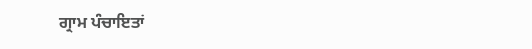ਗ੍ਰਾਮ ਪੰਚਾਇਤਾਂ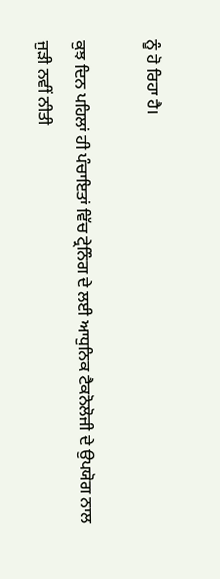ਨੂੰ ਹੋ ਰਿਹਾ ਹੈ।

ਕੁਝ ਦਿਨ ਪਹਿਲਾਂ ਹੀ ਪੰਚਾਇਤਾਂ ਵਿੱਚ ਟ੍ਰੇਨਿੰਗ ਦੇ ਲਈ ਆਧੁਨਿਕ ਟੈਕਨੋਲੋਜੀ ਦੇ ਉਪਯੋਗ ਨਾਲ ਜੁੜੀ ਨਵੀਂ ਨੀਤੀ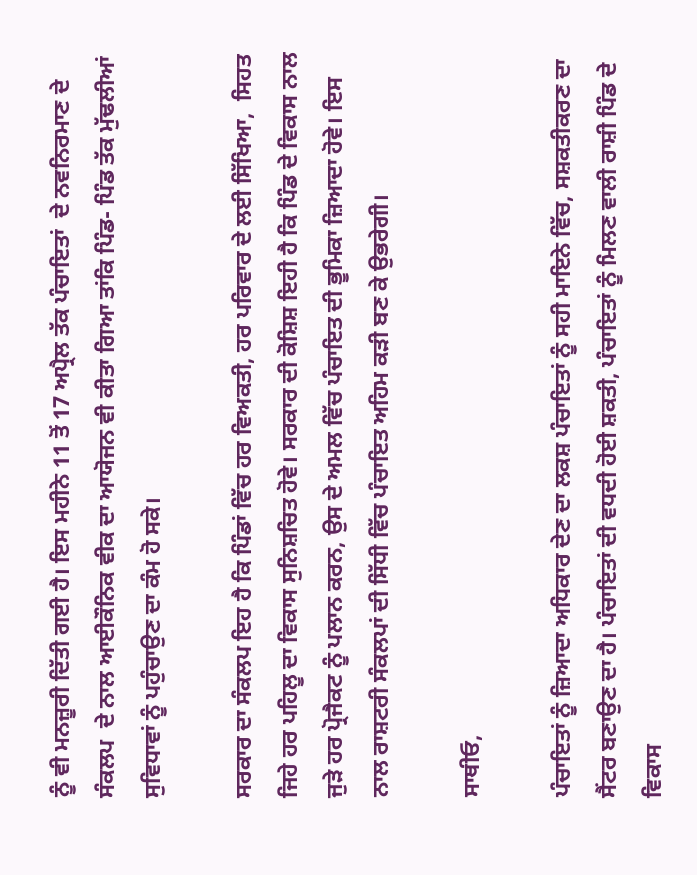ਨੂੰ ਵੀ ਮਨਜ਼ੂਰੀ ਦਿੱਤੀ ਗਈ ਹੈ। ਇਸ ਮਹੀਨੇ 11 ਤੋਂ 17 ਅਪ੍ਰੈਲ ਤੱਕ ਪੰਚਾਇਤਾਂ  ਦੇ ਨਵਨਿਰਮਾਣ ਦੇ ਸੰਕਲਪ  ਦੇ ਨਾਲ ਆਈਕੌਨਿਕ ਵੀਕ ਦਾ ਆਯੋਜਨ ਵੀ ਕੀਤਾ ਗਿਆ ਤਾਂਕਿ ਪਿੰਡ- ਪਿੰਡ ਤੱਕ ਮੁੱਢਲੀਆਂ ਸੁਵਿਧਾਵਾਂ ਨੂੰ ਪਹੁੰਚਾਉਣ ਦਾ ਕੰਮ ਹੋ ਸਕੇ।

ਸਰਕਾਰ ਦਾ ਸੰਕਲਪ ਇਹ ਹੈ ਕਿ ਪਿੰਡਾਂ ਵਿੱਚ ਹਰ ਵਿਅਕਤੀ, ਹਰ ਪਰਿਵਾਰ ਦੇ ਲਈ ਸਿੱਖਿਆ,  ਸਿਹਤ ਜਿਹੇ ਹਰ ਪਹਿਲੂ ਦਾ ਵਿਕਾਸ ਸੁਨਿਸ਼ਚਿਤ ਹੋਵੇ। ਸਰਕਾਰ ਦੀ ਕੋਸ਼ਿਸ਼ ਇਹੀ ਹੈ ਕਿ ਪਿੰਡ ਦੇ ਵਿਕਾਸ ਨਾਲ ਜੁੜੇ ਹਰ ਪ੍ਰੋਜੈਕਟ ਨੂੰ ਪਲਾਨ ਕਰਨ, ਉਸ ਦੇ ਅਮਲ ਵਿੱਚ ਪੰਚਾਇਤ ਦੀ ਭੂਮਿਕਾ ਜ਼ਿਆਦਾ ਹੋਵੇ। ਇਸ ਨਾਲ ਰਾਸ਼ਟਰੀ ਸੰਕਲਪਾਂ ਦੀ ਸਿੱਧੀ ਵਿੱਚ ਪੰਚਾਇਤ ਅਹਿਮ ਕੜੀ ਬਣ ਕੇ ਉਭਰੇਗੀ।

ਸਾਥੀਓ,

ਪੰਚਾਇਤਾਂ ਨੂੰ ਜ਼ਿਆਦਾ ਅਧਿਕਾਰ ਦੇਣ ਦਾ ਲਕਸ਼ ਪੰਚਾਇਤਾਂ ਨੂੰ ਸਹੀ ਮਾਇਨੇ ਵਿੱਚ, ਸਸ਼ਕਤੀਕਰਣ ਦਾ ਸੈਂਟਰ ਬਣਾਉਣ ਦਾ ਹੈ। ਪੰਚਾਇਤਾਂ ਦੀ ਵਧਦੀ ਹੋਈ ਸ਼ਕਤੀ, ਪੰਚਾਇਤਾਂ ਨੂੰ ਮਿਲਣ ਵਾਲੀ ਰਾਸ਼ੀ ਪਿੰਡ ਦੇ ਵਿਕਾਸ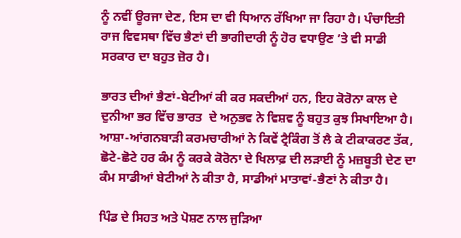ਨੂੰ ਨਵੀਂ ਊਰਜਾ ਦੇਣ, ਇਸ ਦਾ ਵੀ ਧਿਆਨ ਰੱਖਿਆ ਜਾ ਰਿਹਾ ਹੈ। ਪੰਚਾਇਤੀ ਰਾਜ ਵਿਵਸਥਾ ਵਿੱਚ ਭੈਣਾਂ ਦੀ ਭਾਗੀਦਾਰੀ ਨੂੰ ਹੋਰ ਵਧਾਉਣ ’ਤੇ ਵੀ ਸਾਡੀ ਸਰਕਾਰ ਦਾ ਬਹੁਤ ਜ਼ੋਰ ਹੈ।

ਭਾਰਤ ਦੀਆਂ ਭੈਣਾਂ-ਬੇਟੀਆਂ ਕੀ ਕਰ ਸਕਦੀਆਂ ਹਨ, ਇਹ ਕੋਰੋਨਾ ਕਾਲ ਦੇ ਦੁਨੀਆ ਭਰ ਵਿੱਚ ਭਾਰਤ  ਦੇ ਅਨੁਭਵ ਨੇ ਵਿਸ਼ਵ ਨੂੰ ਬਹੁਤ ਕੁਝ ਸਿਖਾਇਆ ਹੈ। ਆਸ਼ਾ-ਆਂਗਨਬਾੜੀ ਕਰਮਚਾਰੀਆਂ ਨੇ ਕਿਵੇਂ ਟ੍ਰੈਕਿੰਗ ਤੋਂ ਲੈ ਕੇ ਟੀਕਾਕਰਣ ਤੱਕ, ਛੋਟੇ-ਛੋਟੇ ਹਰ ਕੰਮ ਨੂੰ ਕਰਕੇ ਕੋਰੋਨਾ ਦੇ ਖਿਲਾਫ਼ ਦੀ ਲੜਾਈ ਨੂੰ ਮਜ਼ਬੂਤੀ ਦੇਣ ਦਾ ਕੰਮ ਸਾਡੀਆਂ ਬੇਟੀਆਂ ਨੇ ਕੀਤਾ ਹੈ, ਸਾਡੀਆਂ ਮਾਤਾਵਾਂ-ਭੈਣਾਂ ਨੇ ਕੀਤਾ ਹੈ।

ਪਿੰਡ ਦੇ ਸਿਹਤ ਅਤੇ ਪੋਸ਼ਣ ਨਾਲ ਜੁੜਿਆ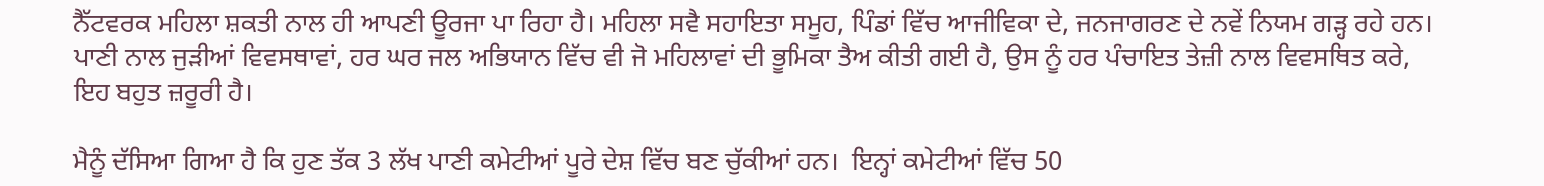ਨੈੱਟਵਰਕ ਮਹਿਲਾ ਸ਼ਕਤੀ ਨਾਲ ਹੀ ਆਪਣੀ ਊਰਜਾ ਪਾ ਰਿਹਾ ਹੈ। ਮਹਿਲਾ ਸਵੈ ਸਹਾਇਤਾ ਸਮੂਹ, ਪਿੰਡਾਂ ਵਿੱਚ ਆਜੀਵਿਕਾ ਦੇ, ਜਨਜਾਗਰਣ ਦੇ ਨਵੇਂ ਨਿਯਮ ਗੜ੍ਹ ਰਹੇ ਹਨ। ਪਾਣੀ ਨਾਲ ਜੁੜੀਆਂ ਵਿਵਸਥਾਵਾਂ, ਹਰ ਘਰ ਜਲ ਅਭਿਯਾਨ ਵਿੱਚ ਵੀ ਜੋ ਮਹਿਲਾਵਾਂ ਦੀ ਭੂਮਿਕਾ ਤੈਅ ਕੀਤੀ ਗਈ ਹੈ, ਉਸ ਨੂੰ ਹਰ ਪੰਚਾਇਤ ਤੇਜ਼ੀ ਨਾਲ ਵਿਵਸਥਿਤ ਕਰੇ, ਇਹ ਬਹੁਤ ਜ਼ਰੂਰੀ ਹੈ।

ਮੈਨੂੰ ਦੱਸਿਆ ਗਿਆ ਹੈ ਕਿ ਹੁਣ ਤੱਕ 3 ਲੱਖ ਪਾਣੀ ਕਮੇਟੀਆਂ ਪੂਰੇ ਦੇਸ਼ ਵਿੱਚ ਬਣ ਚੁੱਕੀਆਂ ਹਨ।  ਇਨ੍ਹਾਂ ਕਮੇਟੀਆਂ ਵਿੱਚ 50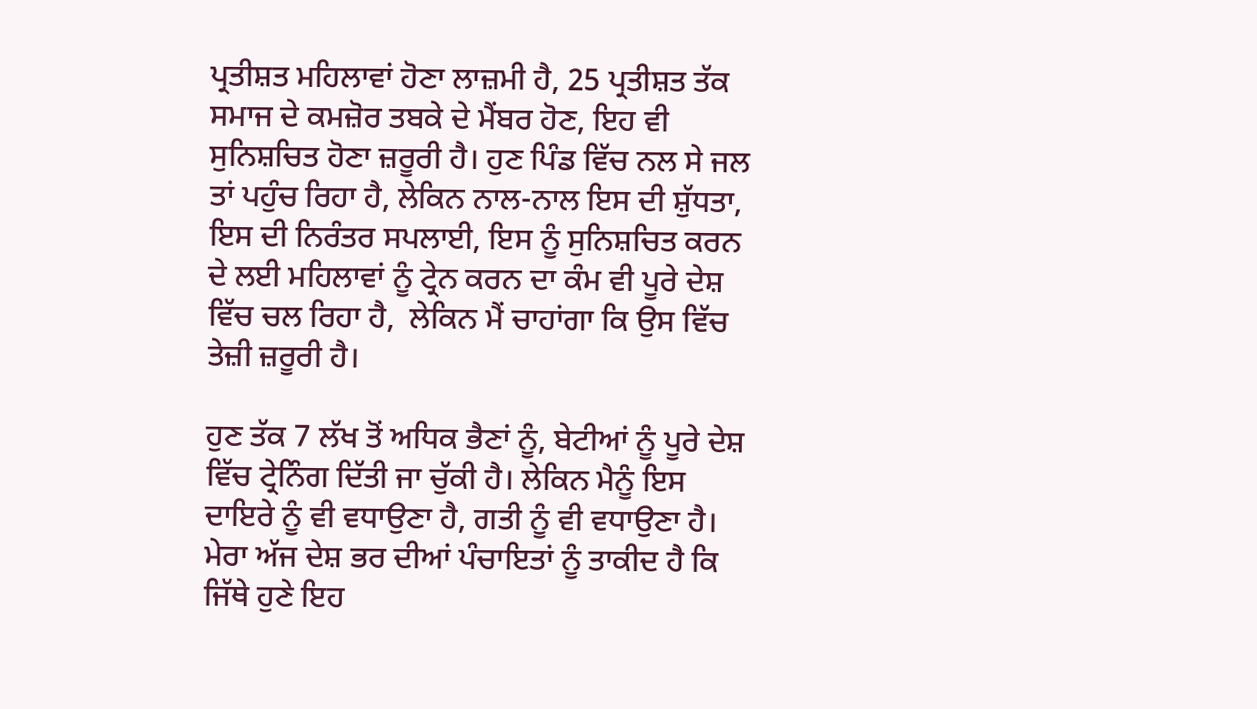ਪ੍ਰਤੀਸ਼ਤ ਮਹਿਲਾਵਾਂ ਹੋਣਾ ਲਾਜ਼ਮੀ ਹੈ, 25 ਪ੍ਰਤੀਸ਼ਤ ਤੱਕ ਸਮਾਜ ਦੇ ਕਮਜ਼ੋਰ ਤਬਕੇ ਦੇ ਮੈਂਬਰ ਹੋਣ, ਇਹ ਵੀ ਸੁਨਿਸ਼ਚਿਤ ਹੋਣਾ ਜ਼ਰੂਰੀ ਹੈ। ਹੁਣ ਪਿੰਡ ਵਿੱਚ ਨਲ ਸੇ ਜਲ ਤਾਂ ਪਹੁੰਚ ਰਿਹਾ ਹੈ, ਲੇਕਿਨ ਨਾਲ-ਨਾਲ ਇਸ ਦੀ ਸ਼ੁੱਧਤਾ, ਇਸ ਦੀ ਨਿਰੰਤਰ ਸਪਲਾਈ, ਇਸ ਨੂੰ ਸੁਨਿਸ਼ਚਿਤ ਕਰਨ ਦੇ ਲਈ ਮਹਿਲਾਵਾਂ ਨੂੰ ਟ੍ਰੇਨ ਕਰਨ ਦਾ ਕੰਮ ਵੀ ਪੂਰੇ ਦੇਸ਼ ਵਿੱਚ ਚਲ ਰਿਹਾ ਹੈ,  ਲੇਕਿਨ ਮੈਂ ਚਾਹਾਂਗਾ ਕਿ ਉਸ ਵਿੱਚ ਤੇਜ਼ੀ ਜ਼ਰੂਰੀ ਹੈ।

ਹੁਣ ਤੱਕ 7 ਲੱਖ ਤੋਂ ਅਧਿਕ ਭੈਣਾਂ ਨੂੰ, ਬੇਟੀਆਂ ਨੂੰ ਪੂਰੇ ਦੇਸ਼ ਵਿੱਚ ਟ੍ਰੇਨਿੰਗ ਦਿੱਤੀ ਜਾ ਚੁੱਕੀ ਹੈ। ਲੇਕਿਨ ਮੈਨੂੰ ਇਸ ਦਾਇਰੇ ਨੂੰ ਵੀ ਵਧਾਉਣਾ ਹੈ, ਗਤੀ ਨੂੰ ਵੀ ਵਧਾਉਣਾ ਹੈ। ਮੇਰਾ ਅੱਜ ਦੇਸ਼ ਭਰ ਦੀਆਂ ਪੰਚਾਇਤਾਂ ਨੂੰ ਤਾਕੀਦ ਹੈ ਕਿ ਜਿੱਥੇ ਹੁਣੇ ਇਹ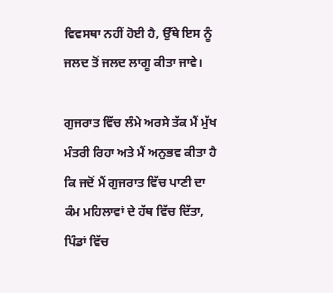ਵਿਵਸਥਾ ਨਹੀਂ ਹੋਈ ਹੈ, ਉੱਥੇ ਇਸ ਨੂੰ ਜਲਦ ਤੋਂ ਜਲਦ ਲਾਗੂ ਕੀਤਾ ਜਾਵੇ।

ਗੁਜਰਾਤ ਵਿੱਚ ਲੰਮੇ ਅਰਸੇ ਤੱਕ ਮੈਂ ਮੁੱਖ ਮੰਤਰੀ ਰਿਹਾ ਅਤੇ ਮੈਂ ਅਨੁਭਵ ਕੀਤਾ ਹੈ ਕਿ ਜਦੋਂ ਮੈਂ ਗੁਜਰਾਤ ਵਿੱਚ ਪਾਣੀ ਦਾ ਕੰਮ ਮਹਿਲਾਵਾਂ ਦੇ ਹੱਥ ਵਿੱਚ ਦਿੱਤਾ, ਪਿੰਡਾਂ ਵਿੱਚ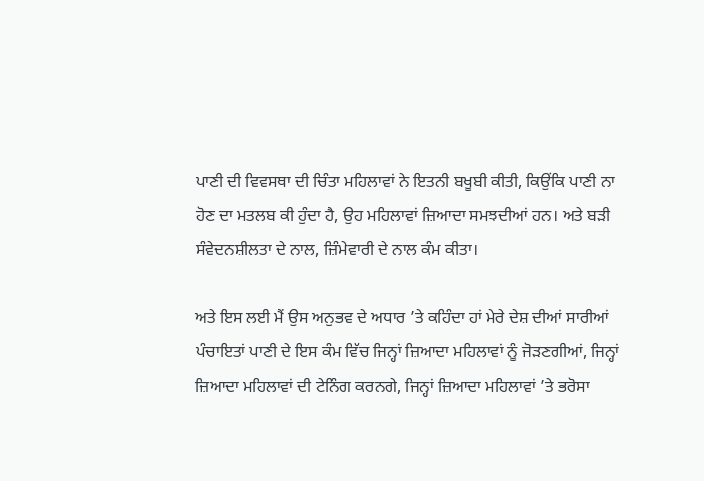ਪਾਣੀ ਦੀ ਵਿਵਸਥਾ ਦੀ ਚਿੰਤਾ ਮਹਿਲਾਵਾਂ ਨੇ ਇਤਨੀ ਬਖੂਬੀ ਕੀਤੀ, ਕਿਉਂਕਿ ਪਾਣੀ ਨਾ ਹੋਣ ਦਾ ਮਤਲਬ ਕੀ ਹੁੰਦਾ ਹੈ, ਉਹ ਮਹਿਲਾਵਾਂ ਜ਼ਿਆਦਾ ਸਮਝਦੀਆਂ ਹਨ। ਅਤੇ ਬੜੀ ਸੰਵੇਦਨਸ਼ੀਲਤਾ ਦੇ ਨਾਲ, ਜ਼ਿੰਮੇਵਾਰੀ ਦੇ ਨਾਲ ਕੰਮ ਕੀਤਾ।

ਅਤੇ ਇਸ ਲਈ ਮੈਂ ਉਸ ਅਨੁਭਵ ਦੇ ਅਧਾਰ ’ਤੇ ਕਹਿੰਦਾ ਹਾਂ ਮੇਰੇ ਦੇਸ਼ ਦੀਆਂ ਸਾਰੀਆਂ ਪੰਚਾਇਤਾਂ ਪਾਣੀ ਦੇ ਇਸ ਕੰਮ ਵਿੱਚ ਜਿਨ੍ਹਾਂ ਜ਼ਿਆਦਾ ਮਹਿਲਾਵਾਂ ਨੂੰ ਜੋੜਣਗੀਆਂ, ਜਿਨ੍ਹਾਂ ਜ਼ਿਆਦਾ ਮਹਿਲਾਵਾਂ ਦੀ ਟੇਨਿੰਗ ਕਰਨਗੇ, ਜਿਨ੍ਹਾਂ ਜ਼ਿਆਦਾ ਮਹਿਲਾਵਾਂ ’ਤੇ ਭਰੋਸਾ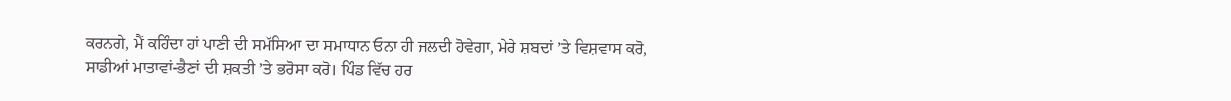ਕਰਨਗੇ, ਮੈਂ ਕਹਿੰਦਾ ਹਾਂ ਪਾਣੀ ਦੀ ਸਮੱਸਿਆ ਦਾ ਸਮਾਧਾਨ ਓਨਾ ਹੀ ਜਲਦੀ ਹੋਵੇਗਾ, ਮੇਰੇ ਸ਼ਬਦਾਂ ’ਤੇ ਵਿਸ਼ਵਾਸ ਕਰੋ, ਸਾਡੀਆਂ ਮਾਤਾਵਾਂ-ਭੈਣਾਂ ਦੀ ਸ਼ਕਤੀ ’ਤੇ ਭਰੋਸਾ ਕਰੋ। ਪਿੰਡ ਵਿੱਚ ਹਰ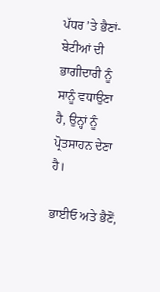ਪੱਧਰ ’ਤੇ ਭੈਣਾਂ-ਬੇਟੀਆਂ ਦੀ ਭਾਗੀਦਾਰੀ ਨੂੰ ਸਾਨੂੰ ਵਧਾਉਣਾ ਹੈ, ਉਨ੍ਹਾਂ ਨੂੰ ਪ੍ਰੋਤਸਾਹਨ ਦੇਣਾ ਹੈ।

ਭਾਈਓ ਅਤੇ ਭੈਣੋਂ,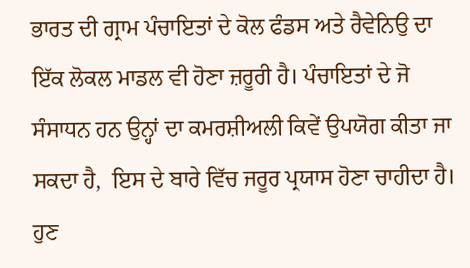ਭਾਰਤ ਦੀ ਗ੍ਰਾਮ ਪੰਚਾਇਤਾਂ ਦੇ ਕੋਲ ਫੰਡਸ ਅਤੇ ਰੈਵੇਨਿਉ ਦਾ ਇੱਕ ਲੋਕਲ ਮਾਡਲ ਵੀ ਹੋਣਾ ਜ਼ਰੂਰੀ ਹੈ। ਪੰਚਾਇਤਾਂ ਦੇ ਜੋ ਸੰਸਾਧਨ ਹਨ ਉਨ੍ਹਾਂ ਦਾ ਕਮਰਸ਼ੀਅਲੀ ਕਿਵੇਂ ਉਪਯੋਗ ਕੀਤਾ ਜਾ ਸਕਦਾ ਹੈ,  ਇਸ ਦੇ ਬਾਰੇ ਵਿੱਚ ਜਰੂਰ ਪ੍ਰਯਾਸ ਹੋਣਾ ਚਾਹੀਦਾ ਹੈ। ਹੁਣ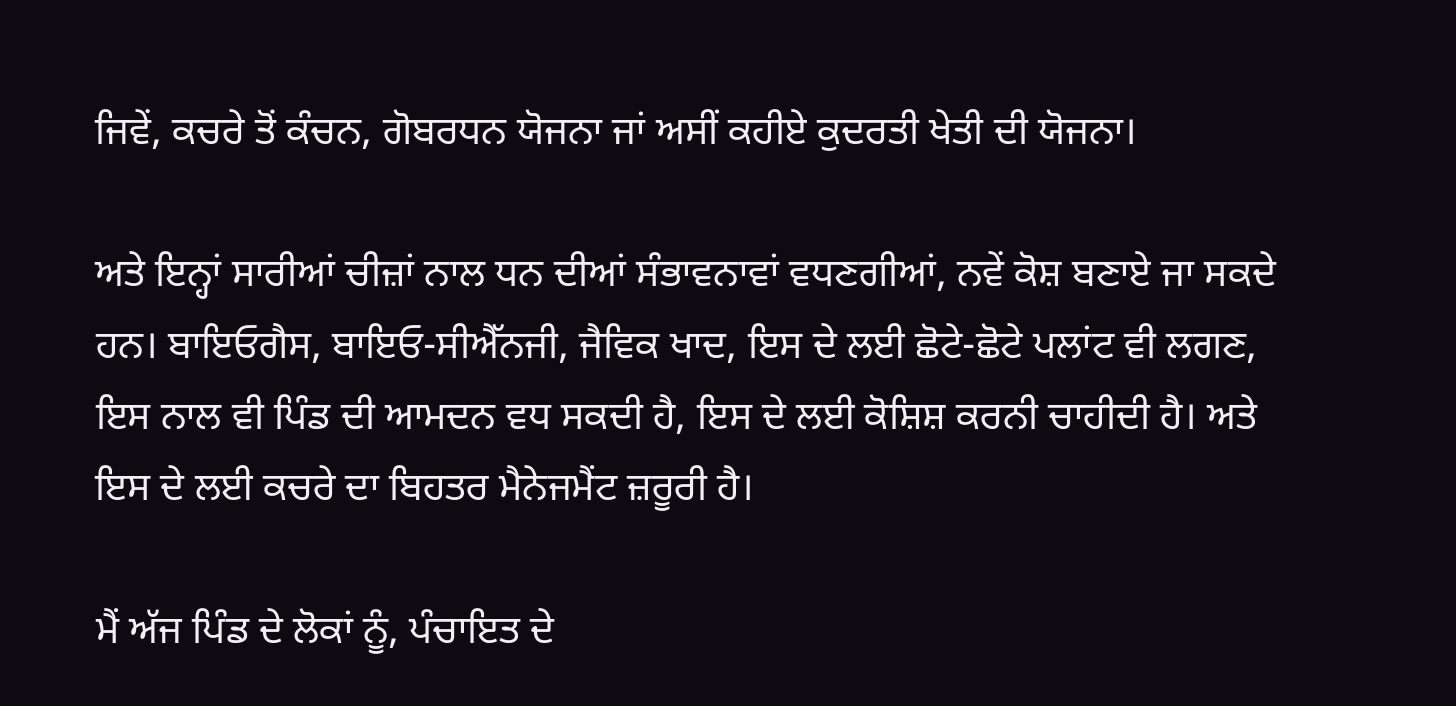ਜਿਵੇਂ, ਕਚਰੇ ਤੋਂ ਕੰਚਨ, ਗੋਬਰਧਨ ਯੋਜਨਾ ਜਾਂ ਅਸੀਂ ਕਹੀਏ ਕੁਦਰਤੀ ਖੇਤੀ ਦੀ ਯੋਜਨਾ।

ਅਤੇ ਇਨ੍ਹਾਂ ਸਾਰੀਆਂ ਚੀਜ਼ਾਂ ਨਾਲ ਧਨ ਦੀਆਂ ਸੰਭਾਵਨਾਵਾਂ ਵਧਣਗੀਆਂ, ਨਵੇਂ ਕੋਸ਼ ਬਣਾਏ ਜਾ ਸਕਦੇ ਹਨ। ਬਾਇਓਗੈਸ, ਬਾਇਓ-ਸੀਐੱਨਜੀ, ਜੈਵਿਕ ਖਾਦ, ਇਸ ਦੇ ਲਈ ਛੋਟੇ-ਛੋਟੇ ਪਲਾਂਟ ਵੀ ਲਗਣ,  ਇਸ ਨਾਲ ਵੀ ਪਿੰਡ ਦੀ ਆਮਦਨ ਵਧ ਸਕਦੀ ਹੈ, ਇਸ ਦੇ ਲਈ ਕੋਸ਼ਿਸ਼ ਕਰਨੀ ਚਾਹੀਦੀ ਹੈ। ਅਤੇ ਇਸ ਦੇ ਲਈ ਕਚਰੇ ਦਾ ਬਿਹਤਰ ਮੈਨੇਜਮੈਂਟ ਜ਼ਰੂਰੀ ਹੈ।

ਮੈਂ ਅੱਜ ਪਿੰਡ ਦੇ ਲੋਕਾਂ ਨੂੰ, ਪੰਚਾਇਤ ਦੇ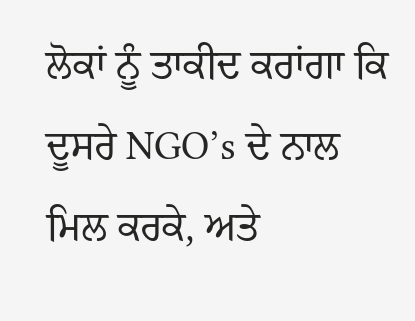ਲੋਕਾਂ ਨੂੰ ਤਾਕੀਦ ਕਰਾਂਗਾ ਕਿ ਦੂਸਰੇ NGO’s ਦੇ ਨਾਲ ਮਿਲ ਕਰਕੇ, ਅਤੇ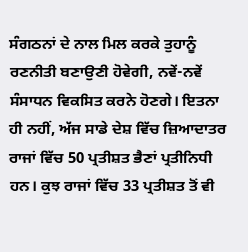ਸੰਗਠਨਾਂ ਦੇ ਨਾਲ ਮਿਲ ਕਰਕੇ ਤੁਹਾਨੂੰ ਰਣਨੀਤੀ ਬਣਾਉਣੀ ਹੋਵੇਗੀ, ਨਵੇਂ-ਨਵੇਂ ਸੰਸਾਧਨ ਵਿਕਸਿਤ ਕਰਨੇ ਹੋਣਗੇ। ਇਤਨਾ ਹੀ ਨਹੀਂ, ਅੱਜ ਸਾਡੇ ਦੇਸ਼ ਵਿੱਚ ਜ਼ਿਆਦਾਤਰ ਰਾਜਾਂ ਵਿੱਚ 50 ਪ੍ਰਤੀਸ਼ਤ ਭੈਣਾਂ ਪ੍ਰਤੀਨਿਧੀ ਹਨ। ਕੁਝ ਰਾਜਾਂ ਵਿੱਚ 33 ਪ੍ਰਤੀਸ਼ਤ ਤੋਂ ਵੀ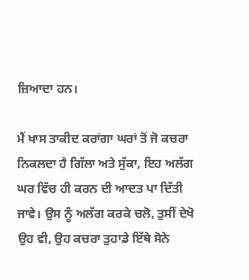ਜ਼ਿਆਦਾ ਹਨ।

ਮੈਂ ਖਾਸ ਤਾਕੀਦ ਕਰਾਂਗਾ ਘਰਾਂ ਤੋਂ ਜੋ ਕਚਰਾ ਨਿਕਲਦਾ ਹੈ ਗਿੱਲਾ ਅਤੇ ਸੁੱਕਾ, ਇਹ ਅਲੱਗ ਘਰ ਵਿੱਚ ਹੀ ਕਰਨ ਦੀ ਆਦਤ ਪਾ ਦਿੱਤੀ ਜਾਵੇ। ਉਸ ਨੂੰ ਅਲੱਗ ਕਰਕੇ ਚਲੋ, ਤੁਸੀਂ ਦੇਖੋ ਉਹ ਵੀ, ਉਹ ਕਚਰਾ ਤੁਹਾਡੇ ਇੱਥੇ ਸੋਨੇ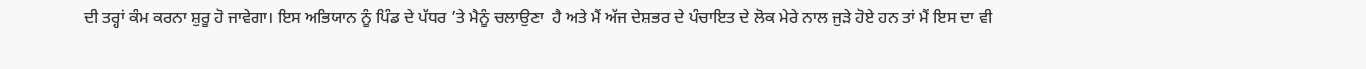ਦੀ ਤਰ੍ਹਾਂ ਕੰਮ ਕਰਨਾ ਸ਼ੁਰੂ ਹੋ ਜਾਵੇਗਾ। ਇਸ ਅਭਿਯਾਨ ਨੂੰ ਪਿੰਡ ਦੇ ਪੱਧਰ ’ਤੇ ਮੈਨੂੰ ਚਲਾਉਣਾ  ਹੈ ਅਤੇ ਮੈਂ ਅੱਜ ਦੇਸ਼ਭਰ ਦੇ ਪੰਚਾਇਤ ਦੇ ਲੋਕ ਮੇਰੇ ਨਾਲ ਜੁੜੇ ਹੋਏ ਹਨ ਤਾਂ ਮੈਂ ਇਸ ਦਾ ਵੀ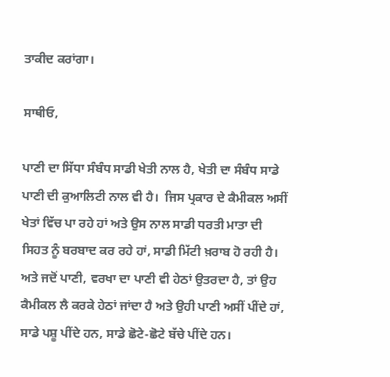ਤਾਕੀਦ ਕਰਾਂਗਾ।

ਸਾਥੀਓ,

ਪਾਣੀ ਦਾ ਸਿੱਧਾ ਸੰਬੰਧ ਸਾਡੀ ਖੇਤੀ ਨਾਲ ਹੈ, ਖੇਤੀ ਦਾ ਸੰਬੰਧ ਸਾਡੇ ਪਾਣੀ ਦੀ ਕੁਆਲਿਟੀ ਨਾਲ ਵੀ ਹੈ।  ਜਿਸ ਪ੍ਰਕਾਰ ਦੇ ਕੈਮੀਕਲ ਅਸੀਂ ਖੇਤਾਂ ਵਿੱਚ ਪਾ ਰਹੇ ਹਾਂ ਅਤੇ ਉਸ ਨਾਲ ਸਾਡੀ ਧਰਤੀ ਮਾਤਾ ਦੀ ਸਿਹਤ ਨੂੰ ਬਰਬਾਦ ਕਰ ਰਹੇ ਹਾਂ, ਸਾਡੀ ਮਿੱਟੀ ਖ਼ਰਾਬ ਹੋ ਰਹੀ ਹੈ। ਅਤੇ ਜਦੋਂ ਪਾਣੀ, ਵਰਖਾ ਦਾ ਪਾਣੀ ਵੀ ਹੇਠਾਂ ਉਤਰਦਾ ਹੈ, ਤਾਂ ਉਹ ਕੈਮੀਕਲ ਲੈ ਕਰਕੇ ਹੇਠਾਂ ਜਾਂਦਾ ਹੈ ਅਤੇ ਉਹੀ ਪਾਣੀ ਅਸੀਂ ਪੀਂਦੇ ਹਾਂ,  ਸਾਡੇ ਪਸ਼ੂ ਪੀਂਦੇ ਹਨ, ਸਾਡੇ ਛੋਟੇ-ਛੋਟੇ ਬੱਚੇ ਪੀਂਦੇ ਹਨ।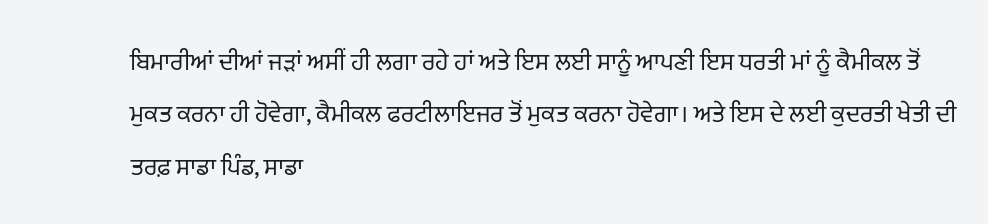ਬਿਮਾਰੀਆਂ ਦੀਆਂ ਜੜਾਂ ਅਸੀਂ ਹੀ ਲਗਾ ਰਹੇ ਹਾਂ ਅਤੇ ਇਸ ਲਈ ਸਾਨੂੰ ਆਪਣੀ ਇਸ ਧਰਤੀ ਮਾਂ ਨੂੰ ਕੈਮੀਕਲ ਤੋਂ ਮੁਕਤ ਕਰਨਾ ਹੀ ਹੋਵੇਗਾ, ਕੈਮੀਕਲ ਫਰਟੀਲਾਇਜਰ ਤੋਂ ਮੁਕਤ ਕਰਨਾ ਹੋਵੇਗਾ। ਅਤੇ ਇਸ ਦੇ ਲਈ ਕੁਦਰਤੀ ਖੇਤੀ ਦੀ ਤਰਫ਼ ਸਾਡਾ ਪਿੰਡ, ਸਾਡਾ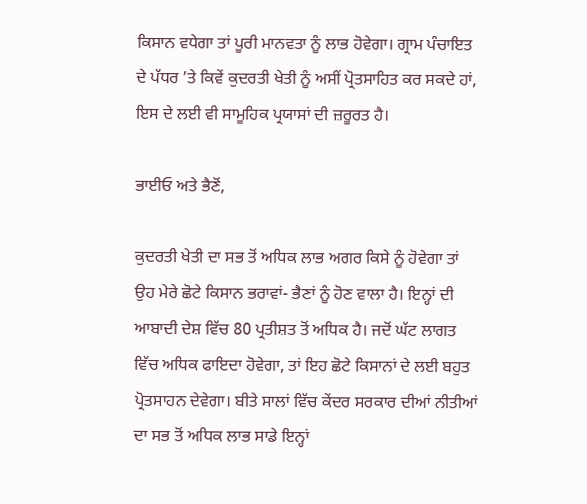ਕਿਸਾਨ ਵਧੇਗਾ ਤਾਂ ਪੂਰੀ ਮਾਨਵਤਾ ਨੂੰ ਲਾਭ ਹੋਵੇਗਾ। ਗ੍ਰਾਮ ਪੰਚਾਇਤ ਦੇ ਪੱਧਰ ’ਤੇ ਕਿਵੇਂ ਕੁਦਰਤੀ ਖੇਤੀ ਨੂੰ ਅਸੀਂ ਪ੍ਰੋਤਸਾਹਿਤ ਕਰ ਸਕਦੇ ਹਾਂ,  ਇਸ ਦੇ ਲਈ ਵੀ ਸਾਮੂਹਿਕ ਪ੍ਰਯਾਸਾਂ ਦੀ ਜ਼ਰੂਰਤ ਹੈ।

ਭਾਈਓ ਅਤੇ ਭੈਣੋਂ,

ਕੁਦਰਤੀ ਖੇਤੀ ਦਾ ਸਭ ਤੋਂ ਅਧਿਕ ਲਾਭ ਅਗਰ ਕਿਸੇ ਨੂੰ ਹੋਵੇਗਾ ਤਾਂ ਉਹ ਮੇਰੇ ਛੋਟੇ ਕਿਸਾਨ ਭਰਾਵਾਂ- ਭੈਣਾਂ ਨੂੰ ਹੋਣ ਵਾਲਾ ਹੈ। ਇਨ੍ਹਾਂ ਦੀ ਆਬਾਦੀ ਦੇਸ਼ ਵਿੱਚ 80 ਪ੍ਰਤੀਸ਼ਤ ਤੋਂ ਅਧਿਕ ਹੈ। ਜਦੋਂ ਘੱਟ ਲਾਗਤ ਵਿੱਚ ਅਧਿਕ ਫਾਇਦਾ ਹੋਵੇਗਾ, ਤਾਂ ਇਹ ਛੋਟੇ ਕਿਸਾਨਾਂ ਦੇ ਲਈ ਬਹੁਤ ਪ੍ਰੋਤਸਾਹਨ ਦੇਵੇਗਾ। ਬੀਤੇ ਸਾਲਾਂ ਵਿੱਚ ਕੇਂਦਰ ਸਰਕਾਰ ਦੀਆਂ ਨੀਤੀਆਂ ਦਾ ਸਭ ਤੋਂ ਅਧਿਕ ਲਾਭ ਸਾਡੇ ਇਨ੍ਹਾਂ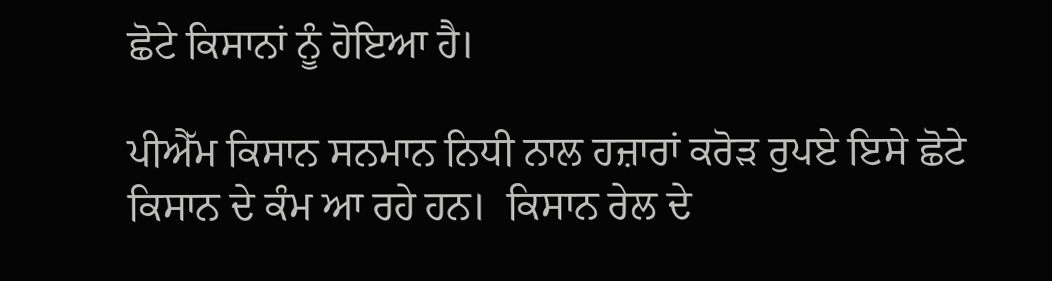ਛੋਟੇ ਕਿਸਾਨਾਂ ਨੂੰ ਹੋਇਆ ਹੈ।

ਪੀਐੱਮ ਕਿਸਾਨ ਸਨਮਾਨ ਨਿਧੀ ਨਾਲ ਹਜ਼ਾਰਾਂ ਕਰੋੜ ਰੁਪਏ ਇਸੇ ਛੋਟੇ ਕਿਸਾਨ ਦੇ ਕੰਮ ਆ ਰਹੇ ਹਨ।  ਕਿਸਾਨ ਰੇਲ ਦੇ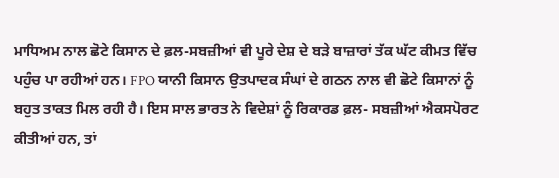ਮਾਧਿਅਮ ਨਾਲ ਛੋਟੇ ਕਿਸਾਨ ਦੇ ਫ਼ਲ-ਸਬਜ਼ੀਆਂ ਵੀ ਪੂਰੇ ਦੇਸ਼ ਦੇ ਬੜੇ ਬਾਜ਼ਾਰਾਂ ਤੱਕ ਘੱਟ ਕੀਮਤ ਵਿੱਚ ਪਹੁੰਚ ਪਾ ਰਹੀਆਂ ਹਨ। FPO ਯਾਨੀ ਕਿਸਾਨ ਉਤਪਾਦਕ ਸੰਘਾਂ ਦੇ ਗਠਨ ਨਾਲ ਵੀ ਛੋਟੇ ਕਿਸਾਨਾਂ ਨੂੰ ਬਹੁਤ ਤਾਕਤ ਮਿਲ ਰਹੀ ਹੈ। ਇਸ ਸਾਲ ਭਾਰਤ ਨੇ ਵਿਦੇਸ਼ਾਂ ਨੂੰ ਰਿਕਾਰਡ ਫ਼ਲ- ਸਬਜ਼ੀਆਂ ਐਕਸਪੋਰਟ ਕੀਤੀਆਂ ਹਨ, ਤਾਂ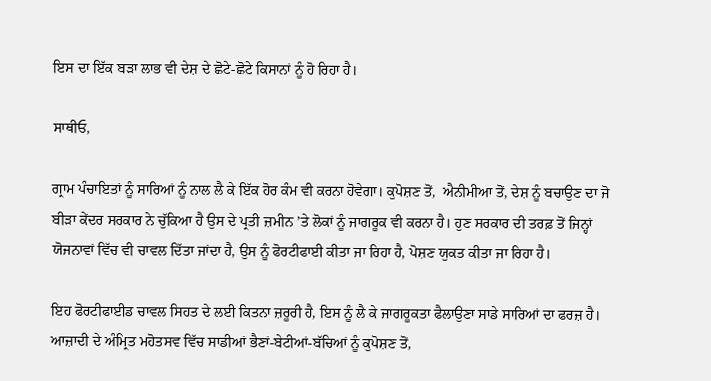ਇਸ ਦਾ ਇੱਕ ਬੜਾ ਲਾਭ ਵੀ ਦੇਸ਼ ਦੇ ਛੋਟੇ-ਛੋਟੇ ਕਿਸਾਨਾਂ ਨੂੰ ਹੋ ਰਿਹਾ ਹੈ।

ਸਾਥੀਓ,

ਗ੍ਰਾਮ ਪੰਚਾਇਤਾਂ ਨੂੰ ਸਾਰਿਆਂ ਨੂੰ ਨਾਲ ਲੈ ਕੇ ਇੱਕ ਹੋਰ ਕੰਮ ਵੀ ਕਰਨਾ ਹੋਵੇਗਾ। ਕੁਪੋਸ਼ਣ ਤੋਂ,  ਐਨੀਮੀਆ ਤੋਂ, ਦੇਸ਼ ਨੂੰ ਬਚਾਉਣ ਦਾ ਜੋ ਬੀੜਾ ਕੇਂਦਰ ਸਰਕਾਰ ਨੇ ਚੁੱਕਿਆ ਹੈ ਉਸ ਦੇ ਪ੍ਰਤੀ ਜ਼ਮੀਨ ’ਤੇ ਲੋਕਾਂ ਨੂੰ ਜਾਗਰੂਕ ਵੀ ਕਰਨਾ ਹੈ। ਹੁਣ ਸਰਕਾਰ ਦੀ ਤਰਫ਼ ਤੋਂ ਜਿਨ੍ਹਾਂ ਯੋਜਨਾਵਾਂ ਵਿੱਚ ਵੀ ਚਾਵਲ ਦਿੱਤਾ ਜਾਂਦਾ ਹੈ, ਉਸ ਨੂੰ ਫੋਰਟੀਫਾਈ ਕੀਤਾ ਜਾ ਰਿਹਾ ਹੈ, ਪੋਸ਼ਣ ਯੁਕਤ ਕੀਤਾ ਜਾ ਰਿਹਾ ਹੈ।

ਇਹ ਫੋਰਟੀਫਾਈਡ ਚਾਵਲ ਸਿਹਤ ਦੇ ਲਈ ਕਿਤਨਾ ਜ਼ਰੂਰੀ ਹੈ, ਇਸ ਨੂੰ ਲੈ ਕੇ ਜਾਗਰੂਕਤਾ ਫੈਲਾਉਣਾ ਸਾਡੇ ਸਾਰਿਆਂ ਦਾ ਫਰਜ਼ ਹੈ। ਆਜ਼ਾਦੀ ਦੇ ਅੰਮ੍ਰਿਤ ਮਹੋਤਸਵ ਵਿੱਚ ਸਾਡੀਆਂ ਭੈਣਾਂ-ਬੇਟੀਆਂ-ਬੱਚਿਆਂ ਨੂੰ ਕੁਪੋਸ਼ਣ ਤੋਂ,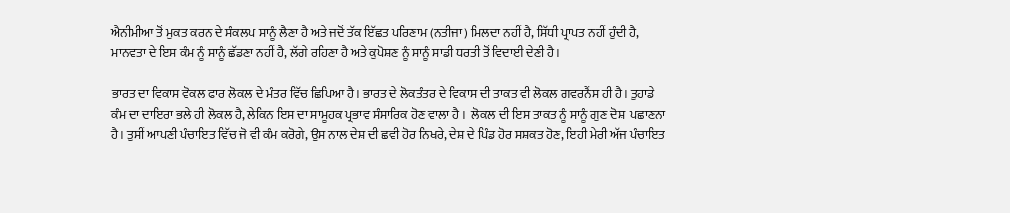ਐਨੀਮੀਆ ਤੋਂ ਮੁਕਤ ਕਰਨ ਦੇ ਸੰਕਲਪ ਸਾਨੂੰ ਲੈਣਾ ਹੈ ਅਤੇ ਜਦੋਂ ਤੱਕ ਇੱਛਤ ਪਰਿਣਾਮ (ਨਤੀਜਾ) ਮਿਲਦਾ ਨਹੀਂ ਹੈ, ਸਿੱਧੀ ਪ੍ਰਾਪਤ ਨਹੀਂ ਹੁੰਦੀ ਹੈ, ਮਾਨਵਤਾ ਦੇ ਇਸ ਕੰਮ ਨੂੰ ਸਾਨੂੰ ਛੱਡਣਾ ਨਹੀਂ ਹੈ, ਲੱਗੇ ਰਹਿਣਾ ਹੈ ਅਤੇ ਕੁਪੋਸ਼ਣ ਨੂੰ ਸਾਨੂੰ ਸਾਡੀ ਧਰਤੀ ਤੋਂ ਵਿਦਾਈ ਦੇਣੀ ਹੈ।

ਭਾਰਤ ਦਾ ਵਿਕਾਸ ਵੋਕਲ ਫਾਰ ਲੋਕਲ ਦੇ ਮੰਤਰ ਵਿੱਚ ਛਿਪਿਆ ਹੈ। ਭਾਰਤ ਦੇ ਲੋਕਤੰਤਰ ਦੇ ਵਿਕਾਸ ਦੀ ਤਾਕਤ ਵੀ ਲੋਕਲ ਗਵਰਨੈਂਸ ਹੀ ਹੈ। ਤੁਹਾਡੇ ਕੰਮ ਦਾ ਦਾਇਰਾ ਭਲੇ ਹੀ ਲੋਕਲ ਹੈ, ਲੇਕਿਨ ਇਸ ਦਾ ਸਾਮੂਹਕ ਪ੍ਰਭਾਵ ਸੰਸਾਰਿਕ ਹੋਣ ਵਾਲਾ ਹੈ ।  ਲੋਕਲ ਦੀ ਇਸ ਤਾਕਤ ਨੂੰ ਸਾਨੂੰ ਗੁਣ ਦੋਸ਼  ਪਛਾਣਨਾ  ਹੈ। ਤੁਸੀਂ ਆਪਣੀ ਪੰਚਾਇਤ ਵਿੱਚ ਜੋ ਵੀ ਕੰਮ ਕਰੋਗੇ, ਉਸ ਨਾਲ ਦੇਸ਼ ਦੀ ਛਵੀ ਹੋਰ ਨਿਖਰੇ, ਦੇਸ਼ ਦੇ ਪਿੰਡ ਹੋਰ ਸਸ਼ਕਤ ਹੋਣ, ਇਹੀ ਮੇਰੀ ਅੱਜ ਪੰਚਾਇਤ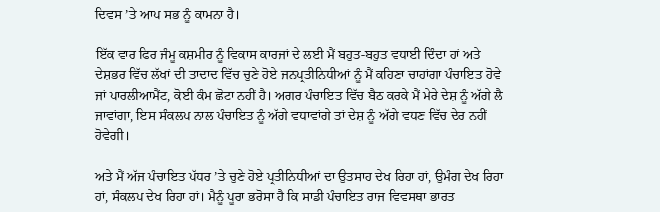ਦਿਵਸ ’ਤੇ ਆਪ ਸਭ ਨੂੰ ਕਾਮਨਾ ਹੈ।

ਇੱਕ ਵਾਰ ਫਿਰ ਜੰਮੂ ਕਸ਼ਮੀਰ ਨੂੰ ਵਿਕਾਸ ਕਾਰਜਾਂ ਦੇ ਲਈ ਮੈਂ ਬਹੁਤ-ਬਹੁਤ ਵਧਾਈ ਦਿੰਦਾ ਹਾਂ ਅਤੇ ਦੇਸ਼ਭਰ ਵਿੱਚ ਲੱਖਾਂ ਦੀ ਤਾਦਾਦ ਵਿੱਚ ਚੁਣੇ ਹੋਏ ਜਨਪ੍ਰਤੀਨਿਧੀਆਂ ਨੂੰ ਮੈਂ ਕਹਿਣਾ ਚਾਹਾਂਗਾ ਪੰਚਾਇਤ ਹੋਵੇ ਜਾਂ ਪਾਰਲੀਆਮੈਂਟ, ਕੋਈ ਕੰਮ ਛੋਟਾ ਨਹੀਂ ਹੈ। ਅਗਰ ਪੰਚਾਇਤ ਵਿੱਚ ਬੈਠ ਕਰਕੇ ਮੈਂ ਮੇਰੇ ਦੇਸ਼ ਨੂੰ ਅੱਗੇ ਲੈ ਜਾਵਾਂਗਾ, ਇਸ ਸੰਕਲਪ ਨਾਲ ਪੰਚਾਇਤ ਨੂੰ ਅੱਗੇ ਵਧਾਵਾਂਗੇ ਤਾਂ ਦੇਸ਼ ਨੂੰ ਅੱਗੇ ਵਧਣ ਵਿੱਚ ਦੇਰ ਨਹੀਂ ਹੋਵੇਗੀ।

ਅਤੇ ਮੈਂ ਅੱਜ ਪੰਚਾਇਤ ਪੱਧਰ ’ਤੇ ਚੁਣੇ ਹੋਏ ਪ੍ਰਤੀਨਿਧੀਆਂ ਦਾ ਉਤਸਾਹ ਦੇਖ ਰਿਹਾ ਹਾਂ, ਉਮੰਗ ਦੇਖ ਰਿਹਾ ਹਾਂ, ਸੰਕਲਪ ਦੇਖ ਰਿਹਾ ਹਾਂ। ਮੈਨੂੰ ਪੂਰਾ ਭਰੋਸਾ ਹੈ ਕਿ ਸਾਡੀ ਪੰਚਾਇਤ ਰਾਜ ਵਿਵਸਥਾ ਭਾਰਤ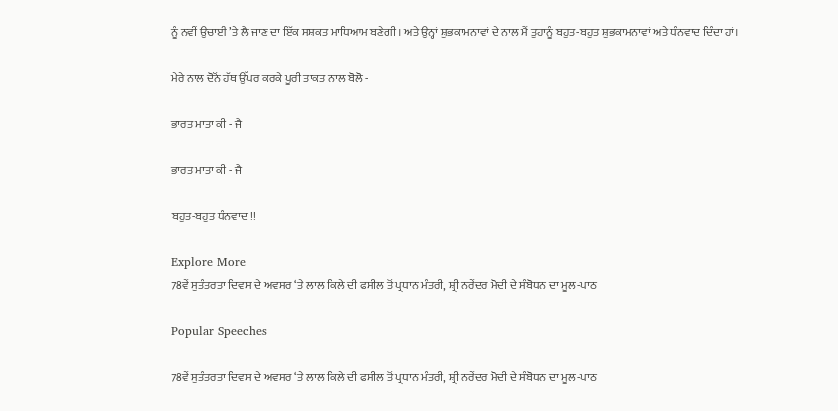ਨੂੰ ਨਵੀਂ ਉਚਾਈ ’ਤੇ ਲੈ ਜਾਣ ਦਾ ਇੱਕ ਸਸ਼ਕਤ ਮਾਧਿਆਮ ਬਣੇਗੀ। ਅਤੇ ਉਨ੍ਹਾਂ ਸ਼ੁਭਕਾਮਨਾਵਾਂ ਦੇ ਨਾਲ ਮੈਂ ਤੁਹਾਨੂੰ ਬਹੁਤ-ਬਹੁਤ ਸ਼ੁਭਕਾਮਨਾਵਾਂ ਅਤੇ ਧੰਨਵਾਦ ਦਿੰਦਾ ਹਾਂ।

ਮੇਰੇ ਨਾਲ ਦੋਨੋਂ ਹੱਥ ਉੱਪਰ ਕਰਕੇ ਪੂਰੀ ਤਾਕਤ ਨਾਲ ਬੋਲੋ -

ਭਾਰਤ ਮਾਤਾ ਕੀ - ਜੈ

ਭਾਰਤ ਮਾਤਾ ਕੀ - ਜੈ

ਬਹੁਤ-ਬਹੁਤ ਧੰਨਵਾਦ !!

Explore More
78ਵੇਂ ਸੁਤੰਤਰਤਾ ਦਿਵਸ ਦੇ ਅਵਸਰ ‘ਤੇ ਲਾਲ ਕਿਲੇ ਦੀ ਫਸੀਲ ਤੋਂ ਪ੍ਰਧਾਨ ਮੰਤਰੀ, ਸ਼੍ਰੀ ਨਰੇਂਦਰ ਮੋਦੀ ਦੇ ਸੰਬੋਧਨ ਦਾ ਮੂਲ-ਪਾਠ

Popular Speeches

78ਵੇਂ ਸੁਤੰਤਰਤਾ ਦਿਵਸ ਦੇ ਅਵਸਰ ‘ਤੇ ਲਾਲ ਕਿਲੇ ਦੀ ਫਸੀਲ ਤੋਂ ਪ੍ਰਧਾਨ ਮੰਤਰੀ, ਸ਼੍ਰੀ ਨਰੇਂਦਰ ਮੋਦੀ ਦੇ ਸੰਬੋਧਨ ਦਾ ਮੂਲ-ਪਾਠ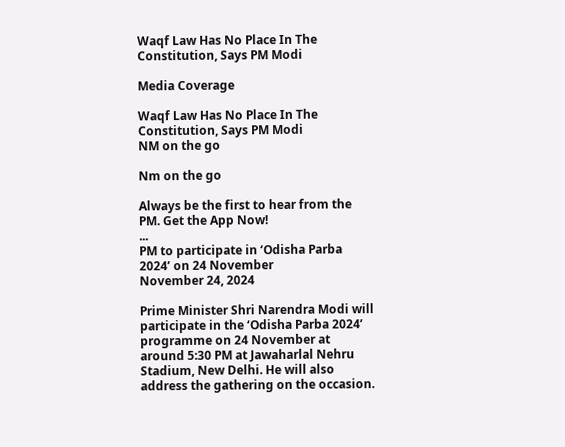Waqf Law Has No Place In The Constitution, Says PM Modi

Media Coverage

Waqf Law Has No Place In The Constitution, Says PM Modi
NM on the go

Nm on the go

Always be the first to hear from the PM. Get the App Now!
...
PM to participate in ‘Odisha Parba 2024’ on 24 November
November 24, 2024

Prime Minister Shri Narendra Modi will participate in the ‘Odisha Parba 2024’ programme on 24 November at around 5:30 PM at Jawaharlal Nehru Stadium, New Delhi. He will also address the gathering on the occasion.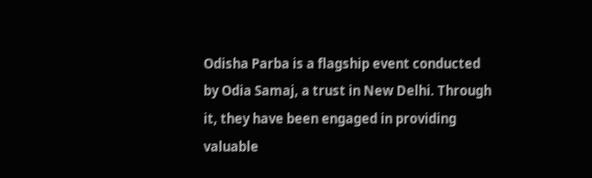Odisha Parba is a flagship event conducted by Odia Samaj, a trust in New Delhi. Through it, they have been engaged in providing valuable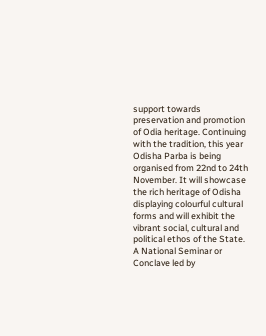support towards preservation and promotion of Odia heritage. Continuing with the tradition, this year Odisha Parba is being organised from 22nd to 24th November. It will showcase the rich heritage of Odisha displaying colourful cultural forms and will exhibit the vibrant social, cultural and political ethos of the State. A National Seminar or Conclave led by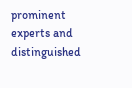prominent experts and distinguished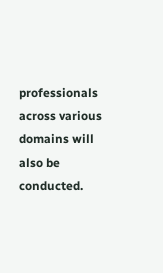professionals across various domains will also be conducted.